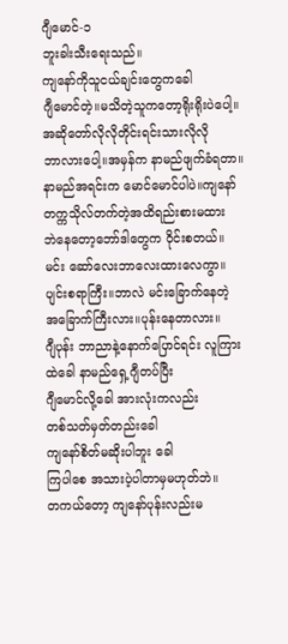ဂျီမောင်-၁
ဘူးခါးသီးရေးသည်။
ကျနော်ကိုသူငယ်ချင်းတွေကခေါ
ဂျီမောင်တဲ့။မသိတဲ့သူကတော့ရိုးရိုးပဲပေါ့။
အဆိုတော်လိုလိုတိုင်းရင်းသားလိုလို
ဘာလားပေါ့။အမှန်က နာမည်ဖျက်ခံရတာ။
နာမည်အရင်းက မောင်မောင်ပါပဲ။ကျနော်
တက္ကသိုလ်တက်တဲ့အထိရည်းစားမထား
ဘဲနေတော့ဘော်ဒါတွေက ဝိုင်းစတယ်။
မင်း ဆော်လေးဘာလေးထားလေကွာ။
ပျင်းစရာကြီး။ဘာလဲ မင်းခြောက်နေတဲ့
အခြောက်ကြီးလား။ပုန်းနေတာလား။
ဂျီပုန်း ဘာညာနဲ့နောက်ပြောင်ရင်း လူကြား
ထဲခေါ နာမည်ရှေ့ဂျီတပ်ပြီး
ဂျီမောင်လို့ခေါ အားလုံးကလည်း
တစ်သတ်မှတ်တည်းခေါ
ကျနော်စိတ်မဆိုးပါဘူး ခေါ
ကြပါစေ အသားပဲ့ပါတာမှမဟုတ်ဘဲ။
တကယ်တော့ ကျနော်ပုန်းလည်းမ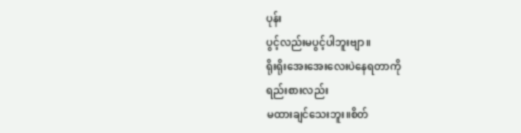ပုန်း
ပွင့်လည်းမပွင့်ပါဘူးဗျာ။
ရိုးရိုးအေးအေးလေးပဲနေရတာကို
ရည်းစားလည်း
မထားချင်သေးဘူး။စိတ်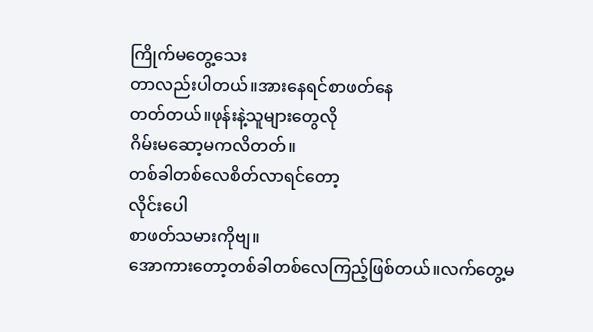ကြိုက်မတွေ့သေး
တာလည်းပါတယ်။အားနေရင်စာဖတ်နေ
တတ်တယ်။ဖုန်းနဲ့သူများတွေလို
ဂိမ်းမဆော့မကလိတတ်။
တစ်ခါတစ်လေစိတ်လာရင်တော့
လိုင်းပေါ
စာဖတ်သမားကိုဗျ။
အောကားတော့တစ်ခါတစ်လေကြည့်ဖြစ်တယ်။လက်တွေ့မ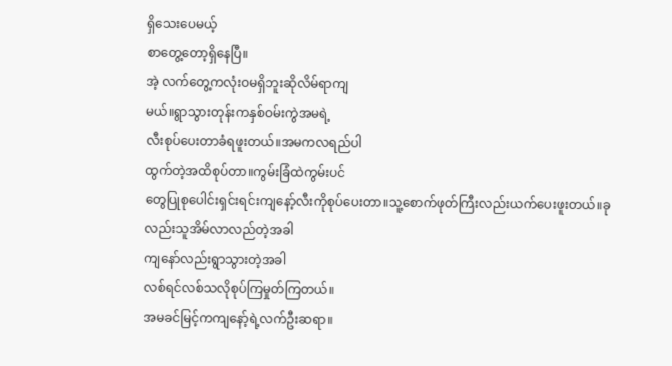ရှိသေးပေမယ့်
စာတွေ့တော့ရှိနေပြီ။
အဲ့ လက်တွေ့ကလုံးဝမရှိဘူးဆိုလိမ်ရာကျ
မယ်။ရွာသွားတုန်းကနှစ်ဝမ်းကွဲအမရဲ့
လီးစုပ်ပေးတာခံရဖူးတယ်။အမကလရည်ပါ
ထွက်တဲ့အထိစုပ်တာ။ကွမ်းခြံထဲကွမ်းပင်
တွေပြုစုပေါင်းရှင်းရင်းကျနော့်လီးကိုစုပ်ပေးတာ။သူ့စောက်ဖုတ်ကြီးလည်းယက်ပေးဖူးတယ်။ခုလည်းသူအိမ်လာလည်တဲ့အခါ
ကျနော်လည်းရွာသွားတဲ့အခါ
လစ်ရင်လစ်သလိုစုပ်ကြမှုတ်ကြတယ်။
အမခင်မြင့်ကကျနော့်ရဲ့လက်ဦးဆရာ။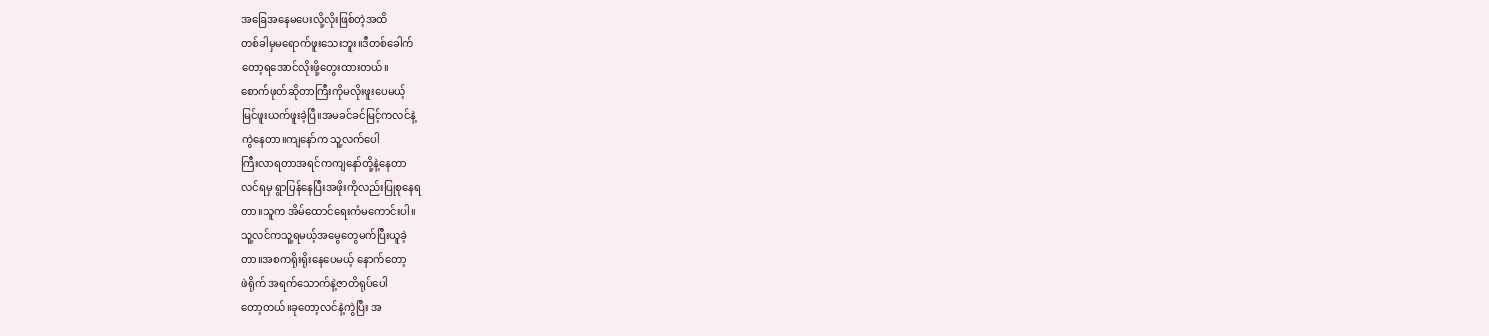အခြေအနေမပေးလို့လိုးဖြစ်တဲ့အထိ
တစ်ခါမှမရောက်ဖူးသေးဘူး။ဒီတစ်ခေါက်
တော့ရအောင်လိုးဖို့တွေးထားတယ်။
စောက်ဖုတ်ဆိုတာကြီးကိုမလိုးဖူးပေမယ့်
မြင်ဖူးယက်ဖူးခဲ့ပြီ။အမခင်ခင်မြင့်ကလင်နဲ့
ကွဲနေတာ။ကျနော်က သူ့လက်ပေါ
ကြီးလာရတာအရင်ကကျနော်တို့နဲ့နေတာ
လင်ရမှ ရွာပြန်နေပြီးအဖိုးကိုလည်းပြုစုနေရ
တာ။သူက အိမ်ထောင်ရေးကံမကောင်းပါ။
သူ့လင်ကသူ့ရမယ့်အမွေတွေမက်ပြီးယူခဲ့
တာ။အစကရိုးရိုးနေပေမယ့် နောက်တော့
ဖဲရိုက် အရက်သောက်နဲ့ဇာတိရုပ်ပေါ
တော့တယ်။ခုတော့လင်နဲ့ကွဲပြီး အ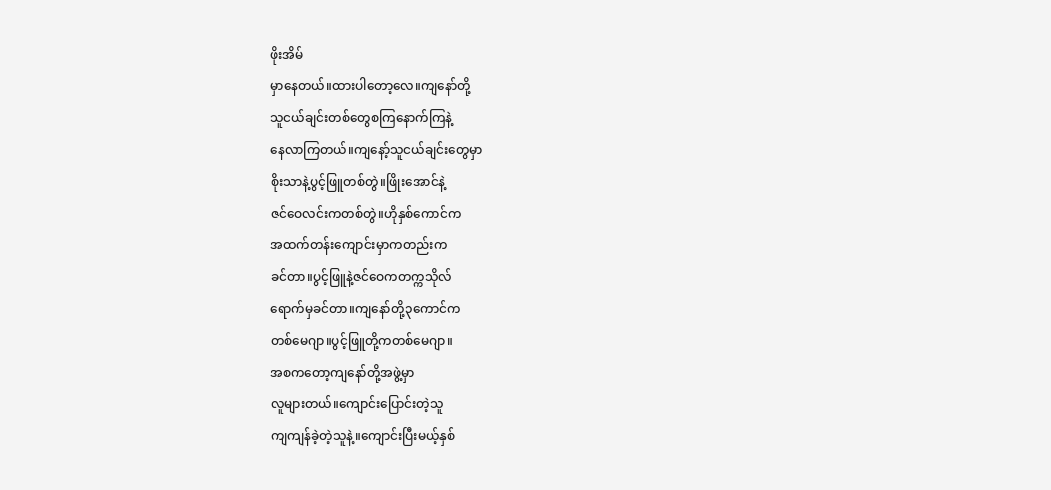ဖိုးအိမ်
မှာနေတယ်။ထားပါတော့လေ။ကျနော်တို့
သူငယ်ချင်းတစ်တွေစကြနောက်ကြနဲ့
နေလာကြတယ်။ကျနော့်သူငယ်ချင်းတွေမှာ
စိုးသာနဲ့ပွင့်ဖြူတစ်တွဲ။ဖြိုးအောင်နဲ့
ဇင်ဝေလင်းကတစ်တွဲ။ဟိုနှစ်ကောင်က
အထက်တန်းကျောင်းမှာကတည်းက
ခင်တာ။ပွင့်ဖြူနဲ့ဇင်ဝေကတက္ကသိုလ်
ရောက်မှခင်တာ။ကျနော်တို့၃ကောင်က
တစ်မေဂျာ။ပွင့်ဖြူတို့ကတစ်မေဂျာ။
အစကတော့ကျနော်တို့အဖွဲ့မှာ
လူများတယ်။ကျောင်းပြောင်းတဲ့သူ
ကျကျန်ခဲ့တဲ့သူနဲ့။ကျောင်းပြီးမယ့်နှစ်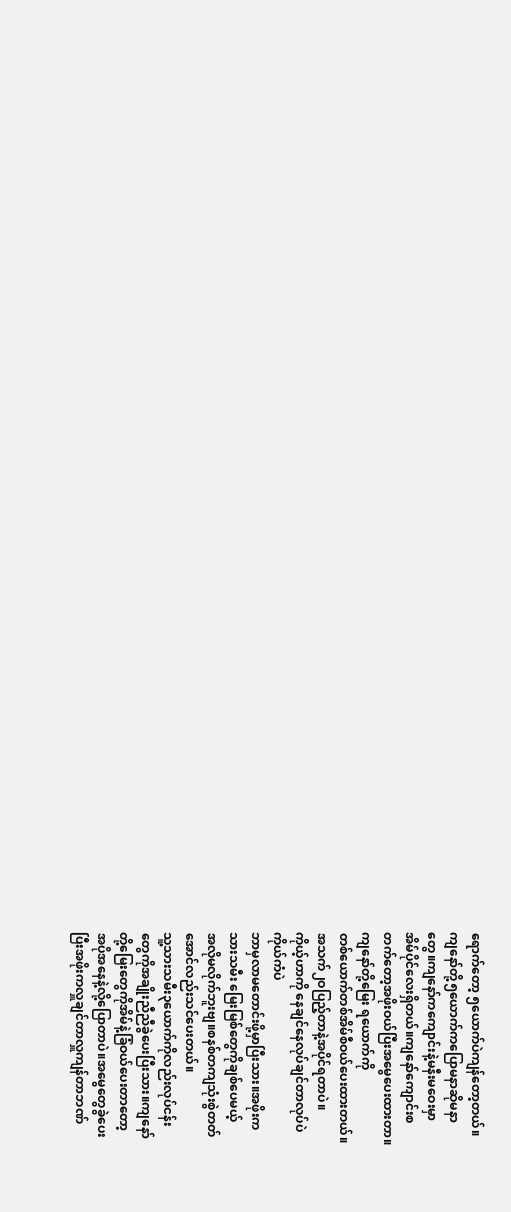ရောက်တော့ ၅ယောက်ပဲကျန်တော့တယ်။
ကျနော်တို့၅ယောက်ကပြောမနာဆိုမနာ
တွေ။ကျနော်ကကျောင်းနဲ့မနီးမဝေးမှာ
အိမ်ပိုင်လေးရှိတယ်။ကျနော်ကျောင်းစ
တက်တော့အဖိုးဝယ်ပြီးအမွေပေးထားတာ။
ကျနော်တို့မြေး ရယောက်ကို
တစ်ယောက်တစ်အိမ်စီဝယ်ပေးထားတယ်။
အသက်၂ဝပြည့်တာနဲ့အပိုင်ရတာပဲ။
ကိုယ့်ဟာကို နေချင်နေလုပ်ချင်တာလုပ်ပဲ
ကိုယ်ကံပဲ
ဘာမှလာမတောင်းဖို့မှာပြီးသား။အဖိုးက
သားသမီး မြေးမြစ်တွေကိုချစ်ပေမယ့်
အလိုမလိုက်ဘူးဗျ။စနစ်တကျသုံးစွဲတတ်
အောင်လည်းသင်ပေးတယ်။
သူ့သားသမီး၃ယောက်ကိုလည်းလုပ်ငန်း
တွေကိုအချိုးညီညီခွဲပေးပြီးသား။ကျနော်
တို့မြေးတွေကိုအိမ်နဲ့ခြံဝယ်ပေးတာတော့
အပိုအနေနဲ့လို့ပြောတာပဲ။အမွေတွေခွဲပေး
ပြီးအဖိုးကလှူချင်တာလှူကျန်တာဘဏ်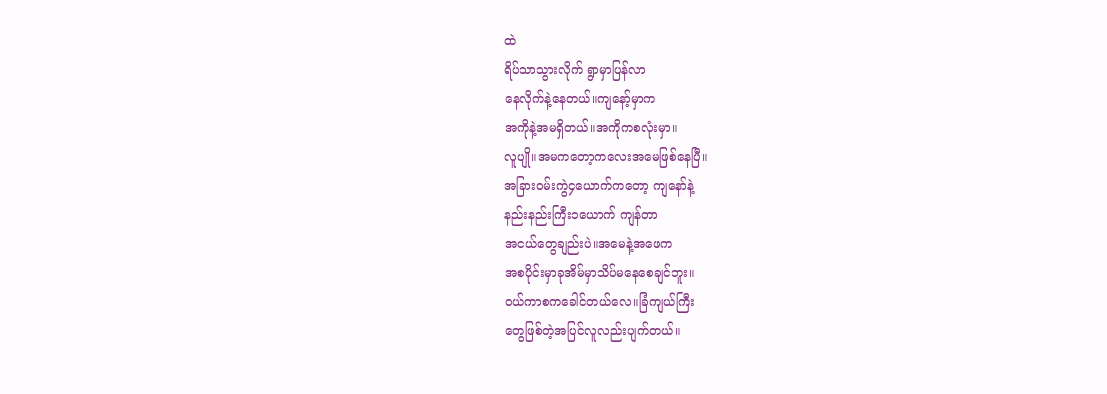ထဲ
ရိပ်သာသွားလိုက် ရွာမှာပြန်လာ
နေလိုက်နဲ့နေတယ်။ကျနော့်မှာက
အကိုနဲ့အမရှိတယ်။အကိုကစလုံးမှာ။
လူပျို။အမကတော့ကလေးအမေဖြစ်နေပြီ။
အခြားဝမ်းကွဲ၄ယောက်ကတော့ ကျနော်နဲ့
နည်းနည်းကြီး၁ယောက် ကျန်တာ
အငယ်တွေချည်းပဲ။အမေနဲ့အဖေက
အစပိုင်းမှာခုအိမ်မှာသိပ်မနေစေချင်ဘူး။
ဝယ်ကာစကခေါင်တယ်လေ။ခြံကျယ်ကြီး
တွေဖြစ်တဲ့အပြင်လူလည်းပျက်တယ်။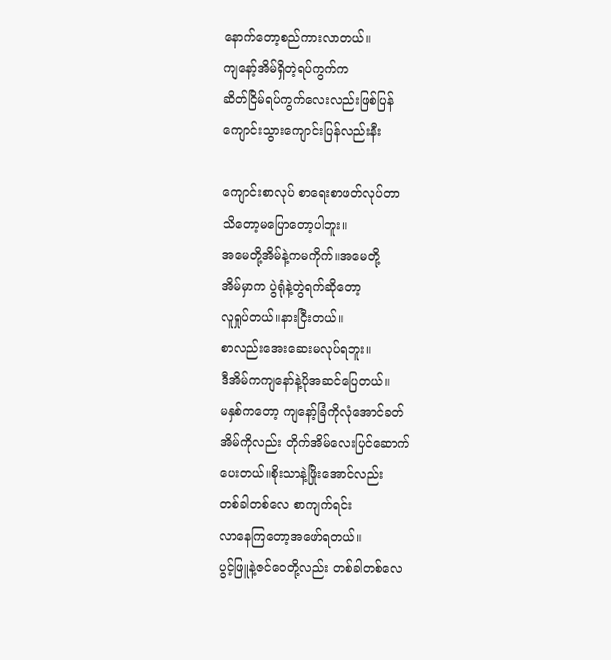နောက်တော့စည်ကားလာတယ်။
ကျနော့်အိမ်ရှိတဲ့ရပ်ကွက်က
ဆိတ်ငြိမ်ရပ်ကွက်လေးလည်းဖြစ်ပြန်
ကျောင်းသွားကျောင်းပြန်လည်းနီး

ကျောင်းစာလုပ် စာရေးစာဖတ်လုပ်တာ
သိတော့မပြောတော့ပါဘူး။
အမေတို့အိမ်နဲ့ကမကိုက်။အမေတို့
အိမ်မှာက ပွဲရုံနဲ့တွဲရက်ဆိုတော့
လူရှုပ်တယ်။နားငြီးတယ်။
စာလည်းအေးဆေးမလုပ်ရဘူး။
ဒီအိမ်ကကျနော်နဲ့ပိုအဆင်ပြေတယ်။
မနှစ်ကတော့ ကျနော့်ခြံကိုလုံအောင်ခတ်
အိမ်ကိုလည်း တိုက်အိမ်လေးပြင်ဆောက်
ပေးတယ်။စိုးသာနဲ့ဖြိုးအောင်လည်း
တစ်ခါတစ်လေ စာကျက်ရင်း
လာနေကြတော့အဖော်ရတယ်။
ပွင့်ဖြူနဲ့ဇင်ဝေတို့လည်း တစ်ခါတစ်လေ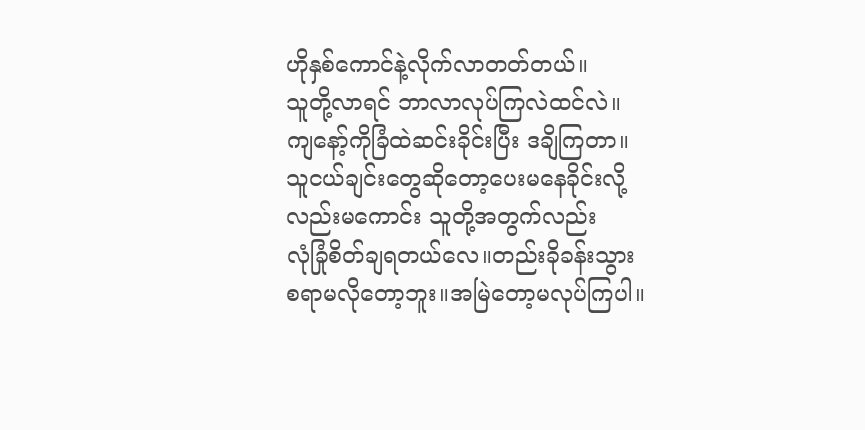ဟိုနှစ်ကောင်နဲ့လိုက်လာတတ်တယ်။
သူတို့လာရင် ဘာလာလုပ်ကြလဲထင်လဲ။
ကျနော့်ကိုခြံထဲဆင်းခိုင်းပြီး ဒချိကြတာ။
သူငယ်ချင်းတွေဆိုတော့ပေးမနေခိုင်းလို့
လည်းမကောင်း သူတို့အတွက်လည်း
လုံခြုံစိတ်ချရတယ်လေ။တည်းခိုခန်းသွား
စရာမလိုတော့ဘူး။အမြဲတော့မလုပ်ကြပါ။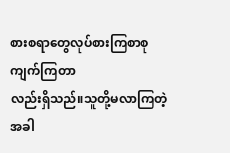စားစရာတွေလုပ်စားကြစာစုကျက်ကြတာ
လည်းရှိသည်။သူတို့မလာကြတဲ့အခါ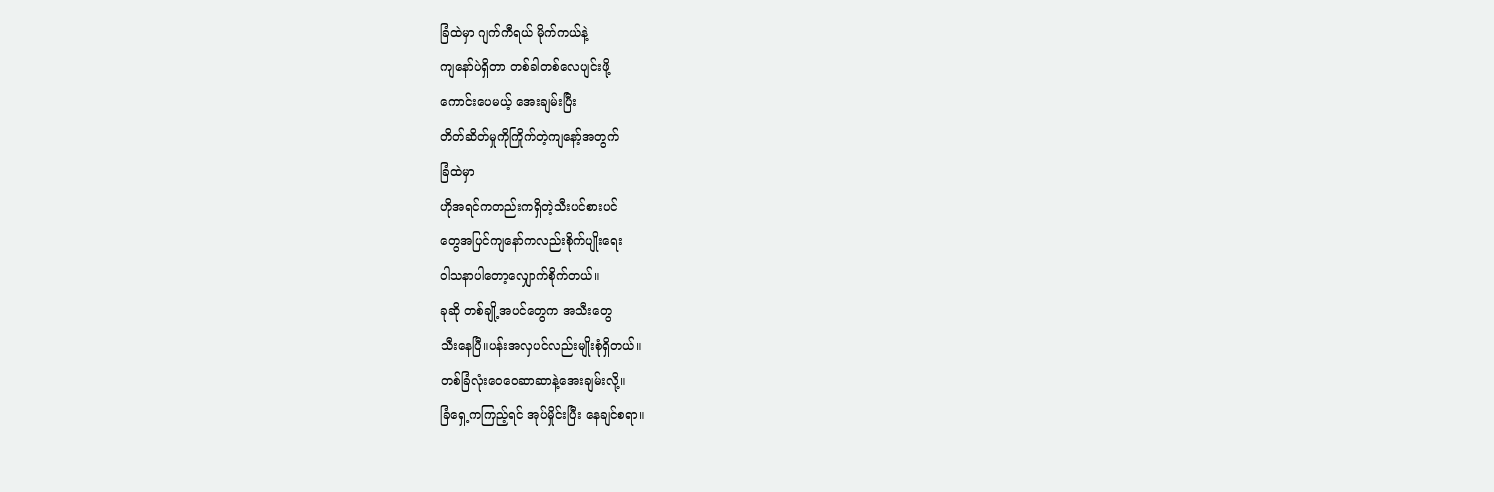ခြံထဲမှာ ဂျက်ကီရယ် မိုက်ကယ်နဲ့
ကျနော်ပဲရှိတာ တစ်ခါတစ်လေပျင်းဖို့
ကောင်းပေမယ့် အေးချမ်းပြီး
တိတ်ဆိတ်မှုကိုကြိုက်တဲ့ကျနော့်အတွက်
ခြံထဲမှာ
ဟိုအရင်ကတည်းကရှိတဲ့သီးပင်စားပင်
တွေအပြင်ကျနော်ကလည်းစိုက်ပျိုးရေး
ဝါသနာပါတော့လျှောက်စိုက်တယ်။
ခုဆို တစ်ချို့အပင်တွေက အသီးတွေ
သီးနေပြီ။ပန်းအလှပင်လည်းမျိုးစုံရှိတယ်။
တစ်ခြံလုံးဝေဝေဆာဆာနဲ့အေးချမ်းလို့။
ခြံရှေ့ကကြည့်ရင် အုပ်မှိုင်းပြီး နေချင်စရာ။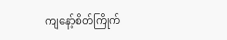ကျနော့်စိတ်ကြိုက်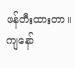ဖန်တီးထားတာ။
ကျနော်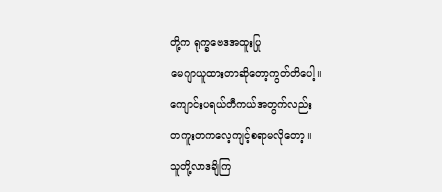တို့က ရုက္ခဗေဒအထူးပြု
မေဂျာယူထားတာဆိုတော့ကွတ်တိပေါ့။
ကျောင်းပရယ်တီကယ်အတွက်လည်း
တကူးတကလေ့ကျင့်စရာမလိုတော့။
သူတို့လာဒချိကြ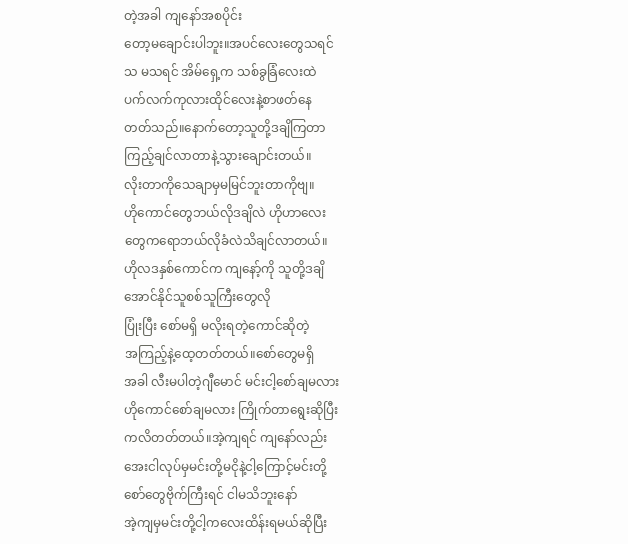တဲ့အခါ ကျနော်အစပိုင်း
တော့မချောင်းပါဘူး။အပင်လေးတွေသရင်
သ မသရင် အိမ်ရှေ့က သစ်ခွခြံလေးထဲ
ပက်လက်ကုလားထိုင်လေးနဲ့စာဖတ်နေ
တတ်သည်။နောက်တော့သူတို့ဒချိကြတာ
ကြည့်ချင်လာတာနဲ့သွားချောင်းတယ်။
လိုးတာကိုသေချာမှမမြင်ဘူးတာကိုဗျ။
ဟိုကောင်တွေဘယ်လိုဒချိလဲ ဟိုဟာလေး
တွေကရောဘယ်လိုခံလဲသိချင်လာတယ်။
ဟိုလဒနှစ်ကောင်က ကျနော့်ကို သူတို့ဒချိ
အောင်နိုင်သူစစ်သူကြီးတွေလို
ပြုံးပြီး စော်မရှိ မလိုးရတဲ့ကောင်ဆိုတဲ့
အကြည့်နဲ့ထေ့တတ်တယ်။စော်တွေမရှိ
အခါ လီးမပါတဲ့ဂျီမောင် မင်းငါ့စော်ချမလား
ဟိုကောင်စော်ချမလား ကြိုက်တာရွေးဆိုပြီး
ကလိတတ်တယ်။အဲ့ကျရင် ကျနော်လည်း
အေးငါလုပ်မှမင်းတို့မငိုနဲ့ငါ့ကြောင့်မင်းတို့
စော်တွေဗိုက်ကြီးရင် ငါမသိဘူးနော်
အဲ့ကျမှမင်းတို့ငါ့ကလေးထိန်းရမယ်ဆိုပြီး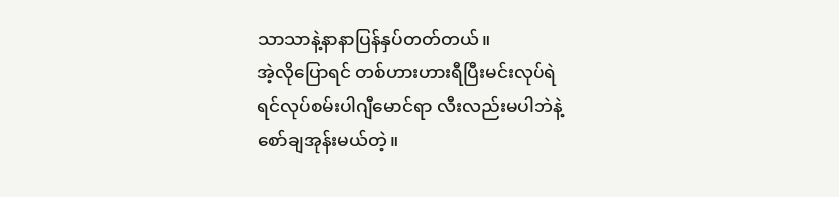သာသာနဲ့နာနာပြန်နှပ်တတ်တယ်။
အဲ့လိုပြောရင် တစ်ဟားဟားရီပြီးမင်းလုပ်ရဲ
ရင်လုပ်စမ်းပါဂျီမောင်ရာ လီးလည်းမပါဘဲနဲ့
စော်ချအုန်းမယ်တဲ့။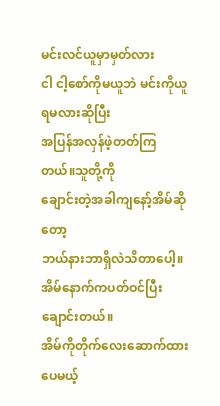မင်းလင်ယူမှာမှတ်လား
ငါ ငါ့စော်ကိုမယူဘဲ မင်းကိုယူရမလားဆိုပြီး
အပြန်အလှန်ဖဲ့တတ်ကြတယ်။သူတို့ကို
ချောင်းတဲ့အခါကျနော့်အိမ်ဆိုတော့
ဘယ်နားဘာရှိလဲသိတာပေါ့။
အိမ်နောက်ကပတ်ဝင်ပြီးချောင်းတယ်။
အိမ်ကိုတိုက်လေးဆောက်ထားပေမယ့်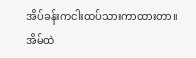အိပ်ခန်းကငါးထပ်သားကာထားတာ။
အိမ်ထဲ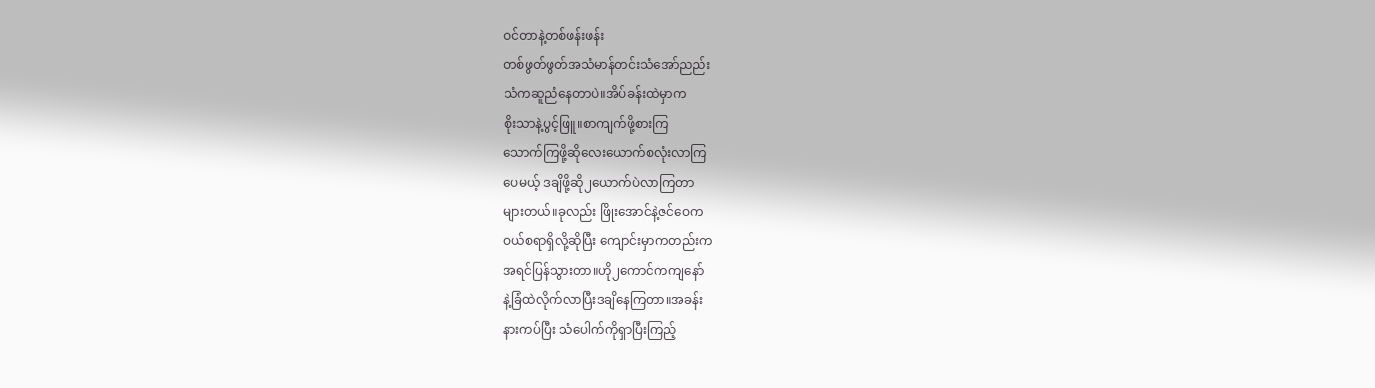ဝင်တာနဲ့တစ်ဖန်းဖန်း
တစ်ဖွတ်ဖွတ်အသံမာန်တင်းသံအော်ညည်း
သံကဆူညံနေတာပဲ။အိပ်ခန်းထဲမှာက
စိုးသာနဲ့ပွင့်ဖြူ။စာကျက်ဖို့စားကြ
သောက်ကြဖို့ဆိုလေးယောက်စလုံးလာကြ
ပေမယ့် ဒချိဖို့ဆို၂ယောက်ပဲလာကြတာ
များတယ်။ခုလည်း ဖြိုးအောင်နဲ့ဇင်ဝေက
ဝယ်စရာရှိလို့ဆိုပြီး ကျောင်းမှာကတည်းက
အရင်ပြန်သွားတာ။ဟို၂ကောင်ကကျနော်
နဲ့ခြံထဲလိုက်လာပြီးဒချိနေကြတာ။အခန်း
နားကပ်ပြီး သံပေါက်ကိုရှာပြီးကြည့်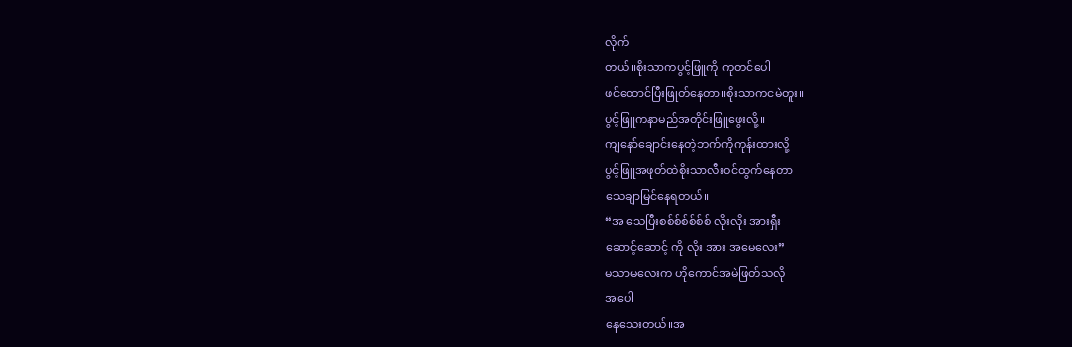လိုက်
တယ်။စိုးသာကပွင့်ဖြူကို ကုတင်ပေါ
ဖင်ထောင်ပြီးဖြုတ်နေတာ။စိုးသာကငမဲတူး။
ပွင့်ဖြူကနာမည်အတိုင်းဖြူဖွေးလို့။
ကျနော်ချောင်းနေတဲ့ဘက်ကိုကုန်းထားလို့
ပွင့်ဖြူအဖုတ်ထဲစိုးသာလီးဝင်ထွက်နေတာ
သေချာမြင်နေရတယ်။
“အ သေပြီးစစ်စ်စ်စ်စ်စ် လိုးလိုး အားရှီး
ဆောင့်ဆောင့် ကို လိုး အား အမေလေး”
မသာမလေးက ဟိုကောင်အမဲဖြတ်သလို
အပေါ
နေသေးတယ်။အ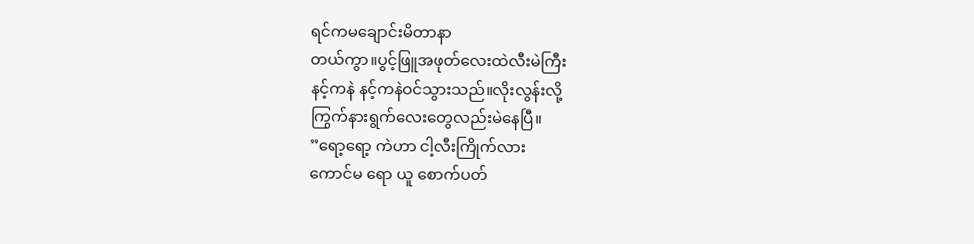ရင်ကမချောင်းမိတာနာ
တယ်ကွာ။ပွင့်ဖြူအဖုတ်လေးထဲလီးမဲကြီး
နင့်ကနဲ နင့်ကနဲဝင်သွားသည်။လိုးလွန်းလို့
ကြွက်နားရွက်လေးတွေလည်းမဲနေပြီ။
”ရော့ရော့ ကဲဟာ ငါ့လီးကြိုက်လား
ကောင်မ ရော ယူ စောက်ပတ်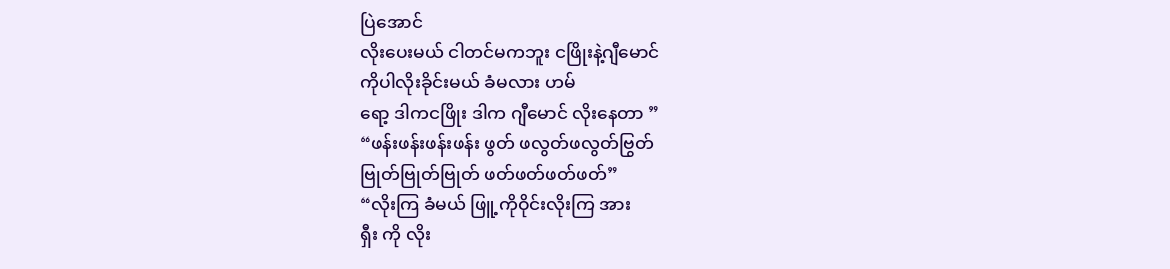ပြဲအောင်
လိုးပေးမယ် ငါတင်မကဘူး ငဖြိုးနဲ့ဂျီမောင်
ကိုပါလိုးခိုင်းမယ် ခံမလား ဟမ်
ရော့ ဒါကငဖြိုး ဒါက ဂျီမောင် လိုးနေတာ ”
“ဖန်းဖန်းဖန်းဖန်း ဖွတ် ဖလွတ်ဖလွတ်ဗြွတ်
ဗြုတ်ဗြုတ်ဗြုတ် ဖတ်ဖတ်ဖတ်ဖတ်”
“လိုးကြ ခံမယ် ဖြူ့ကိုဝိုင်းလိုးကြ အား
ရှီး ကို လိုး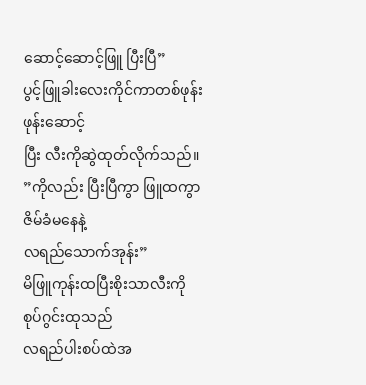ဆောင့်ဆောင့်ဖြူ ပြီးပြီ”
ပွင့်ဖြူခါးလေးကိုင်ကာတစ်ဖုန်းဖုန်းဆောင့်
ပြီး လီးကိုဆွဲထုတ်လိုက်သည်။
”ကိုလည်း ပြီးပြီကွာ ဖြူထကွာဇိမ်ခံမနေနဲ့
လရည်သောက်အုန်း”
မိဖြူကုန်းထပြီးစိုးသာလီးကိုစုပ်ဂွင်းထုသည်
လရည်ပါးစပ်ထဲအ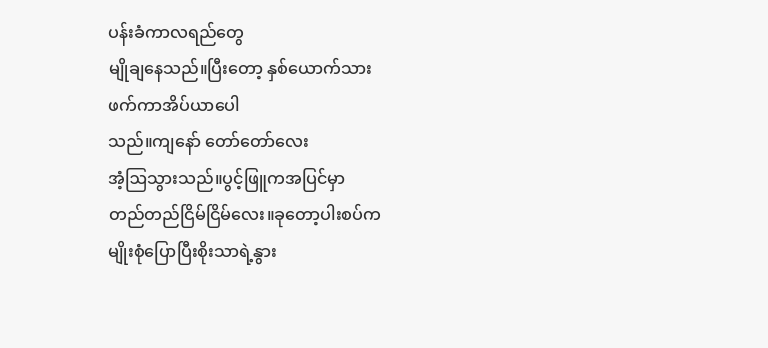ပန်းခံကာလရည်တွေ
မျိုချနေသည်။ပြီးတော့ နှစ်ယောက်သား
ဖက်ကာအိပ်ယာပေါ
သည်။ကျနော် တော်တော်လေး
အံ့ဩသွားသည်။ပွင့်ဖြူကအပြင်မှာ
တည်တည်ငြိမ်ငြိမ်လေး။ခုတော့ပါးစပ်က
မျိုးစုံပြောပြီးစိုးသာရဲ့နွား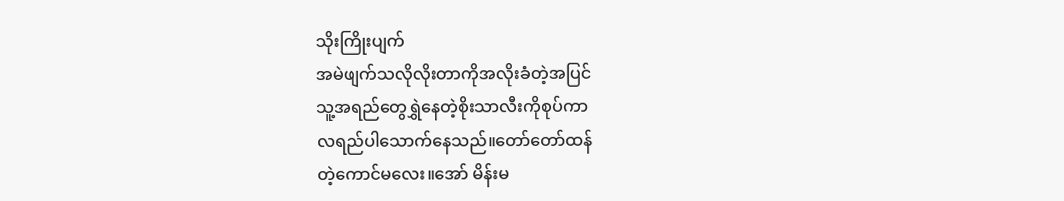သိုးကြိုးပျက်
အမဲဖျက်သလိုလိုးတာကိုအလိုးခံတဲ့အပြင်
သူ့အရည်တွေရွှဲနေတဲ့စိုးသာလီးကိုစုပ်ကာ
လရည်ပါသောက်နေသည်။တော်တော်ထန်
တဲ့ကောင်မလေး။အော် မိန်းမ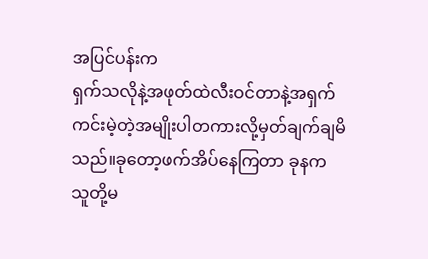အပြင်ပန်းက
ရှက်သလိုနဲ့အဖုတ်ထဲလီးဝင်တာနဲ့အရှက်
ကင်းမဲ့တဲ့အမျိုးပါတကားလို့မှတ်ချက်ချမိ
သည်။ခုတော့ဖက်အိပ်နေကြတာ ခုနက
သူတို့မ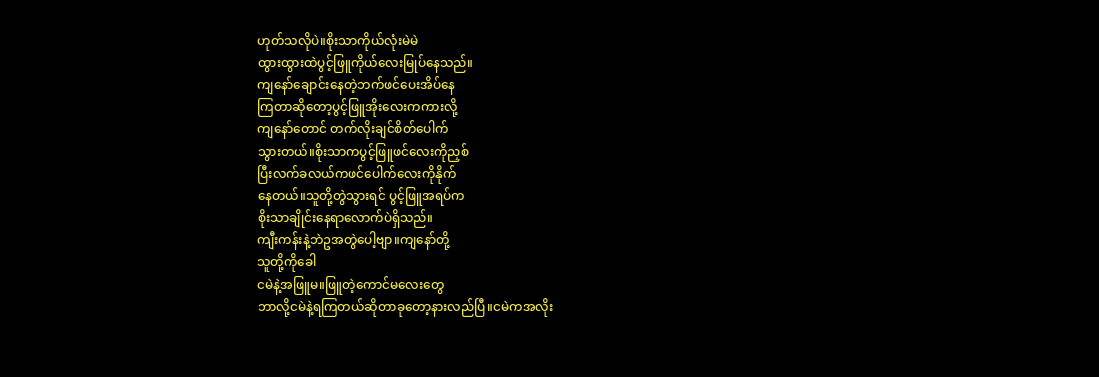ဟုတ်သလိုပဲ။စိုးသာကိုယ်လုံးမဲမဲ
ထွားထွားထဲပွင့်ဖြူကိုယ်လေးမြုပ်နေသည်။
ကျနော်ချောင်းနေတဲ့ဘက်ဖင်ပေးအိပ်နေ
ကြတာဆိုတော့ပွင့်ဖြူအိုးလေးကကားလို့
ကျနော်တောင် တက်လိုးချင်စိတ်ပေါက်
သွားတယ်။စိုးသာကပွင့်ဖြူဖင်လေးကိုညှစ်
ပြီးလက်ခလယ်ကဖင်ပေါက်လေးကိုနိုက်
နေတယ်။သူတို့တွဲသွားရင် ပွင့်ဖြူအရပ်က
စိုးသာချိုင်းနေရာလောက်ပဲရှိသည်။
ကျီးကန်းနဲ့ဘဲဥအတွဲပေါ့ဗျာ။ကျနော်တို့
သူတို့ကိုခေါ
ငမဲနဲ့အဖြူမ။ဖြူတဲ့ကောင်မလေးတွေ
ဘာလို့ငမဲနဲ့ရကြတယ်ဆိုတာခုတော့နားလည်ပြီ။ငမဲကအလိုး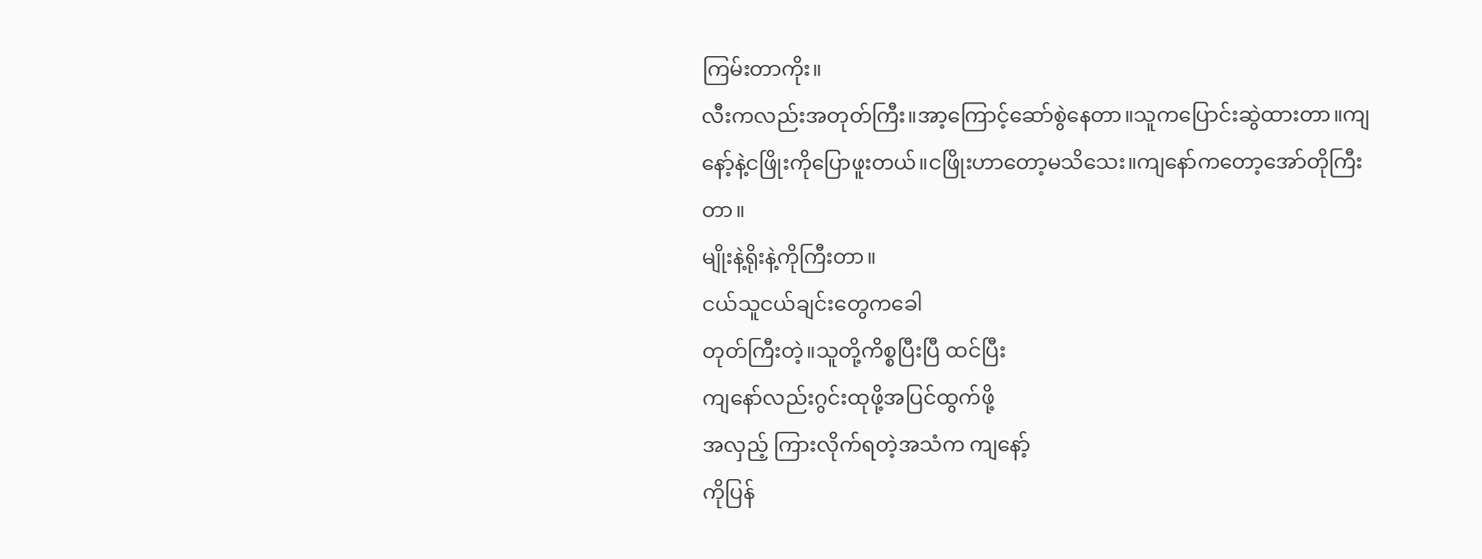ကြမ်းတာကိုး။
လီးကလည်းအတုတ်ကြီး။အာ့ကြောင့်ဆော်စွဲနေတာ။သူကပြောင်းဆွဲထားတာ။ကျနော့်နဲ့ငဖြိုးကိုပြောဖူးတယ်။ငဖြိုးဟာတော့မသိသေး။ကျနော်ကတော့အော်တိုကြီးတာ။
မျိုးနဲ့ရိုးနဲ့ကိုကြီးတာ။
ငယ်သူငယ်ချင်းတွေကခေါ
တုတ်ကြီးတဲ့။သူတို့ကိစ္စပြီးပြီ ထင်ပြီး
ကျနော်လည်းဂွင်းထုဖို့အပြင်ထွက်ဖို့
အလှည့် ကြားလိုက်ရတဲ့အသံက ကျနော့်
ကိုပြန်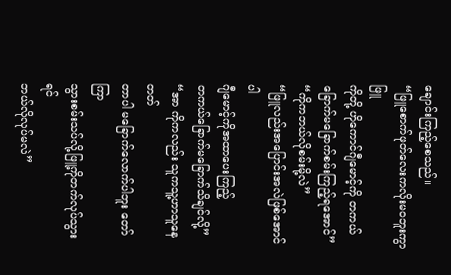ချောင်းကြည့်စေသည်။
“ဖြူစောက်ဖုတ်လေးကလိုးမဝဘူးကွာ ဖြူ
ကိုတို့ ဟိုကောင်ဂျီမောင့်ကို တကယ်
ခြောက်မခြောက်စမ်းကြည့်ရအောင်”
“ကိုကဘယ်လိုစမ်းမို့လဲ”
“ဖြူလည်းအပြောင်းအလဲဖြစ်အောင်ပါ
ဂျီမောင့်ကိုအထာပေးကြည့်
တကယ်ခြောက်မခြောက်သိချင်လို့”
“အာ ကိုကလည်း သူကသူ့ဟာသူနေတတ်
တာပါ မခြောက်လောက်ပါဘူး တော်ကြာ
သွားစမ်းသပ်လို့ဖြူ့ကိုတက်လုပ်သွားရင်
ဘယ်လိုလုပ်မလဲ”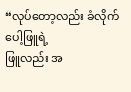“လုပ်တော့လည်း ခံလိုက်ပေါ့ဖြူရဲ့
ဖြူလည်း အ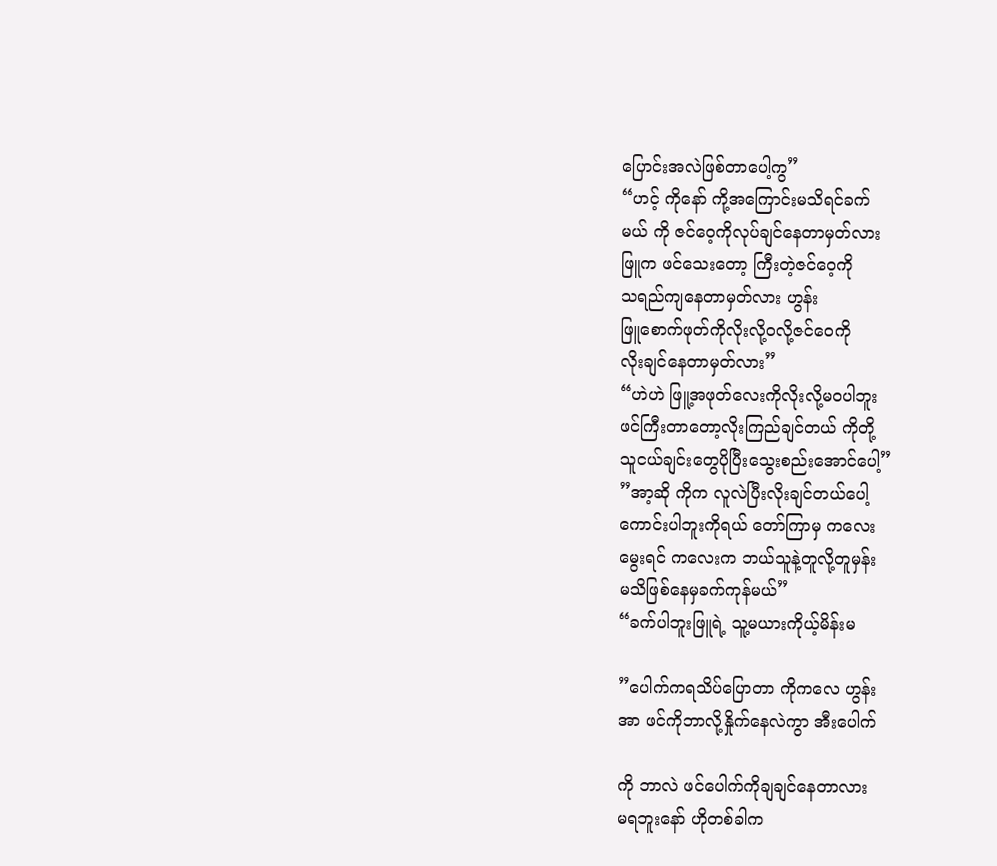ပြောင်းအလဲဖြစ်တာပေါ့ကွ”
“ဟင့် ကိုနော် ကို့အကြောင်းမသိရင်ခက်
မယ် ကို ဇင်ဝေ့ကိုလုပ်ချင်နေတာမှတ်လား
ဖြူက ဖင်သေးတော့ ကြီးတဲ့ဇင်ဝေ့ကို
သရည်ကျနေတာမှတ်လား ဟွန်း
ဖြူစောက်ဖုတ်ကိုလိုးလို့ဝလို့ဇင်ဝေကို
လိုးချင်နေတာမှတ်လား”
“ဟဲဟဲ ဖြူ့အဖုတ်လေးကိုလိုးလို့မဝပါဘူး
ဖင်ကြီးတာတော့လိုးကြည်ချင်တယ် ကိုတို့
သူငယ်ချင်းတွေပိုပြီးသွေးစည်းအောင်ပေါ့”
”အာ့ဆို ကိုက လူလဲပြီးလိုးချင်တယ်ပေါ့
ကောင်းပါဘူးကိုရယ် တော်ကြာမှ ကလေး
မွေးရင် ကလေးက ဘယ်သူနဲ့တူလို့တူမှန်း
မသိဖြစ်နေမှခက်ကုန်မယ်”
“ခက်ပါဘူးဖြူရဲ့ သူ့မယားကိုယ့်မိန်းမ

”ပေါက်ကရသိပ်ပြောတာ ကိုကလေ ဟွန်း
အာ ဖင်ကိုဘာလို့နှိုက်နေလဲကွာ အီးပေါက်

ကို ဘာလဲ ဖင်ပေါက်ကိုချချင်နေတာလား
မရဘူးနော် ဟိုတစ်ခါက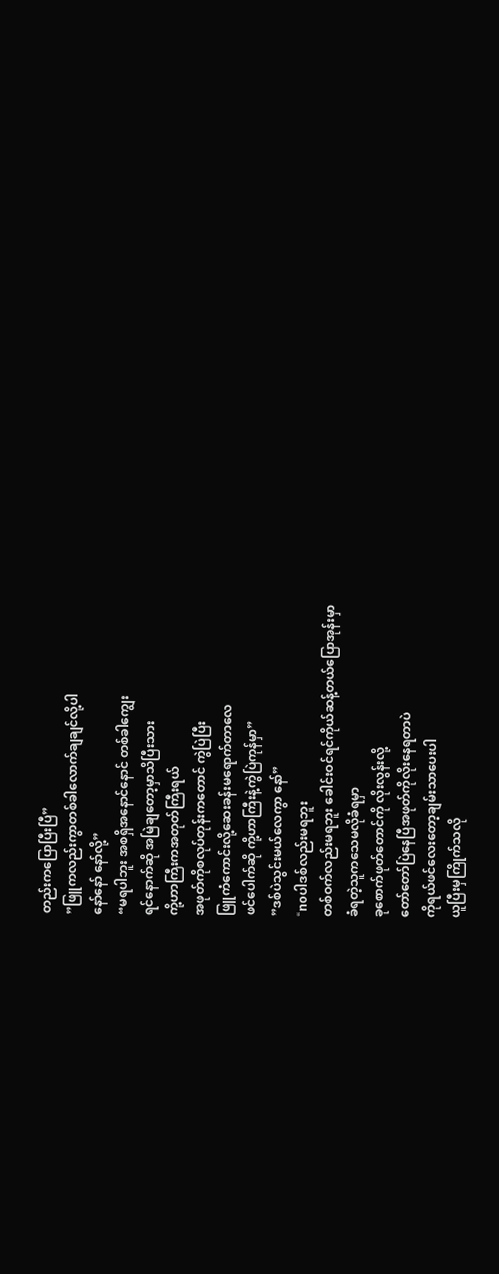တည်းကပြောပြီးပြီ”
”ဖြူကလည်းကွာတစ်ခါလောက်ချချင်လို့ပါ
နော်နော် နော်လို့”
“မရပါဘူး အစရှိအနောင်နောင် တစ်ခါကျွေး
ရင်နောက်ဆို အမြဲချတော့မှာသိပြီးသား
ကို့ဟာကြီးကအတုတ်ကြီးရယ်
အဖုတ်ကိုစလုပ်တုန်းကတောင် ကွဲပြဲပြီး
ဖြူကံကောင်းလို့ဆေးခန်းမရောက်တာလေ
ဖင်ပေါက်ဆို ကို့ဟာကြီးနဲ့ကွဲပြဲကုန်မှာ”
”ဒစ်ပဲသွင်းမယ်လေကွာ နော်”
“noပါဒစ်လည်းမရဘူး
တစ်ဝက်လည်းမရဘူး ခေါင်းဝင်ရင်ကိုယ်ဆန့်တယ်ပြောအုန်းမှာ
ခံရတဲ့သူကသေမလိုခံရမှာ
ခုစောက်ဖုတ်တောင်ကို လိုးလွန်းလို့
တော်တော်ပြဲနေပြီအဖုတ်ကိုလိုးနေရတာပဲ
ကိုရယ်ဖင်လေးတော့ချမ်းသာပေးပါ
ယူပြီးမှကြိုက်သလို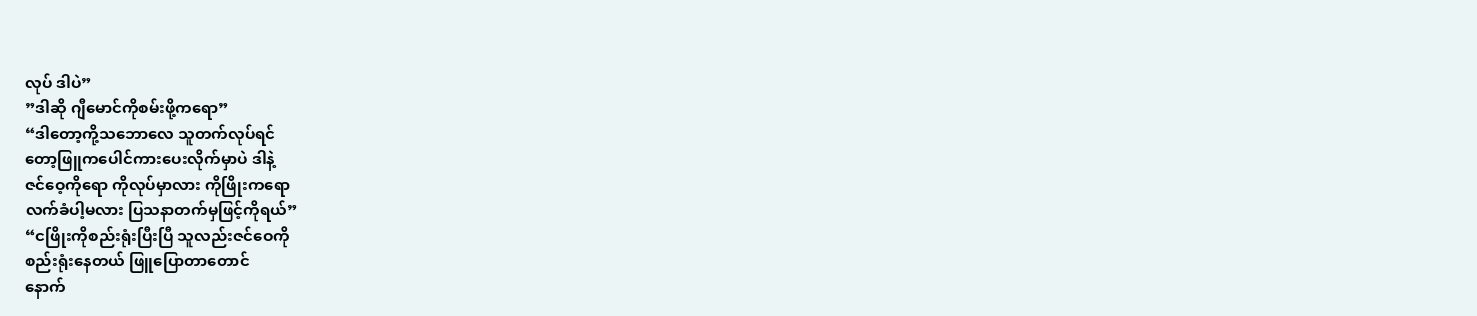လုပ် ဒါပဲ”
”ဒါဆို ဂျီမောင်ကိုစမ်းဖို့ကရော”
“ဒါတော့ကို့သဘောလေ သူတက်လုပ်ရင်
တော့ဖြူကပေါင်ကားပေးလိုက်မှာပဲ ဒါနဲ့
ဇင်ဝေ့ကိုရော ကိုလုပ်မှာလား ကိုဖြိုးကရော
လက်ခံပါ့မလား ပြသနာတက်မှဖြင့်ကိုရယ်”
“ငဖြိုးကိုစည်းရုံးပြီးပြီ သူလည်းဇင်ဝေကို
စည်းရုံးနေတယ် ဖြူပြောတာတောင်
နောက်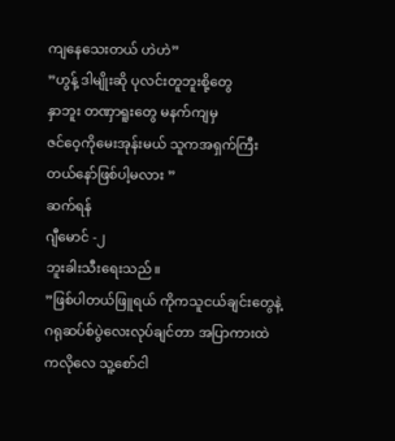ကျနေသေးတယ် ဟဲဟဲ”
”ဟွန့် ဒါမျိုးဆို ပုလင်းတူဘူးစို့တွေ
နှာဘူး တဏှာရူးတွေ မနက်ကျမှ
ဇင်ဝေ့ကိုမေးအုန်းမယ် သူကအရှက်ကြီး
တယ်နော်ဖြစ်ပါ့မလား ”
ဆက်ရန်
ဂျီမောင် -၂
ဘူးခါးသီးရေးသည်။
”ဖြစ်ပါတယ်ဖြူရယ် ကိုကသူငယ်ချင်းတွေနဲ့
ဂရုဆပ်စ်ပွဲလေးလုပ်ချင်တာ အပြာကားထဲ
ကလိုလေ သူ့စော်ငါ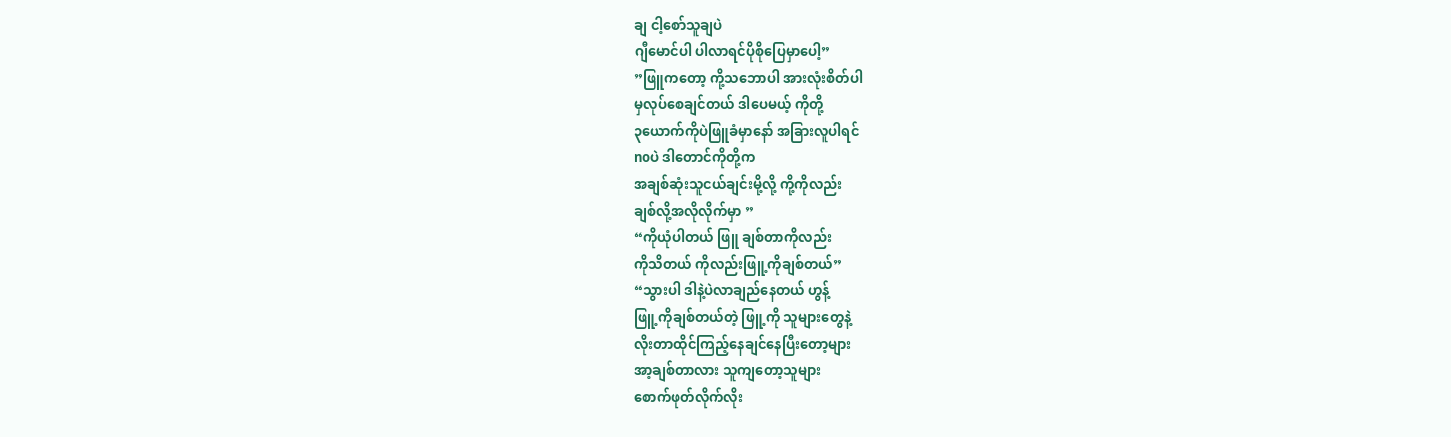ချ ငါ့စော်သူချပဲ
ဂျီမောင်ပါ ပါလာရင်ပိုစိုပြေမှာပေါ့”
”ဖြူကတော့ ကို့သဘောပါ အားလုံးစိတ်ပါ
မှလုပ်စေချင်တယ် ဒါပေမယ့် ကိုတို့
၃ယောက်ကိုပဲဖြူခံမှာနော် အခြားလူပါရင်
noပဲ ဒါတောင်ကိုတို့က
အချစ်ဆုံးသူငယ်ချင်းမို့လို့ ကို့ကိုလည်း
ချစ်လို့အလိုလိုက်မှာ ”
“ကိုယုံပါတယ် ဖြူ ချစ်တာကိုလည်း
ကိုသိတယ် ကိုလည်းဖြူ့ကိုချစ်တယ်”
“သွားပါ ဒါနဲ့ပဲလာချည်နေတယ် ဟွန့်
ဖြူ့ကိုချစ်တယ်တဲ့ ဖြူ့ကို သူများတွေနဲ့
လိုးတာထိုင်ကြည့်နေချင်နေပြီးတော့များ
အာ့ချစ်တာလား သူကျတော့သူများ
စောက်ဖုတ်လိုက်လိုး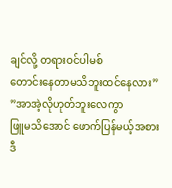ချင်လို့ တရားဝင်ပါမစ်
တောင်းနေတာမသိဘူးထင်နေလား”
”အာအဲ့လိုဟုတ်ဘူးလေကွာ
ဖြူမသိအောင် ဖောက်ပြန်မယ့်အစား
ဒီ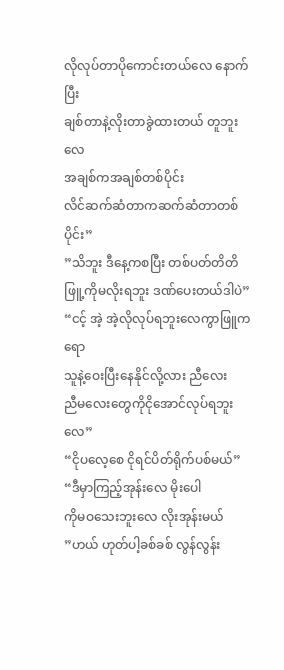လိုလုပ်တာပိုကောင်းတယ်လေ နောက်ပြီး
ချစ်တာနဲ့လိုးတာခွဲထားတယ် တူဘူးလေ
အချစ်ကအချစ်တစ်ပိုင်း
လိင်ဆက်ဆံတာကဆက်ဆံတာတစ်ပိုင်း”
”သိဘူး ဒီနေ့ကစပြီး တစ်ပတ်တိတိ
ဖြူ့ကိုမလိုးရဘူး ဒဏ်ပေးတယ်ဒါပဲ”
“ငင့် အဲ့ အဲ့လိုလုပ်ရဘူးလေကွာဖြူကရော
သူနဲ့ဝေးပြီးနေနိုင်လို့လား ညီလေး
ညီမလေးတွေကိုငိုအောင်လုပ်ရဘူးလေ”
“ငိုပလေ့စေ ငိုရင်ပိတ်ရိုက်ပစ်မယ်”
“ဒီမှာကြည့်အုန်းလေ မိုးပေါ
ကိုမဝသေးဘူးလေ လိုးအုန်းမယ်
”ဟယ် ဟုတ်ပါ့ခစ်ခစ် လွန်လွန်း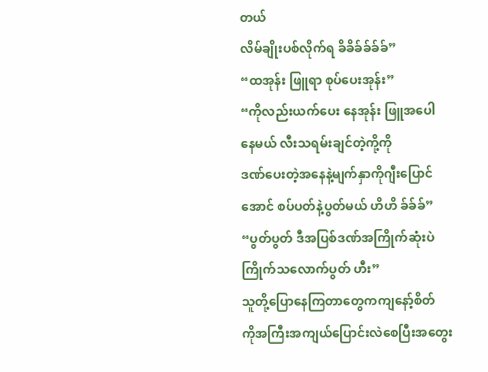တယ်
လိမ်ချိုးပစ်လိုက်ရ ခိခိခ်ခ်ခ်ခ်”
“ထအုန်း ဖြူရာ စုပ်ပေးအုန်း”
“ကိုလည်းယက်ပေး နေအုန်း ဖြူအပေါ
နေမယ် လီးသရမ်းချင်တဲ့ကို့ကို
ဒဏ်ပေးတဲ့အနေနဲ့မျက်နှာကိုဂျီးပြောင်
အောင် စပ်ပတ်နဲ့ပွတ်မယ် ဟိဟိ ခ်ခ်ခ်”
“ပွတ်ပွတ် ဒီအပြစ်ဒဏ်အကြိုက်ဆုံးပဲ
ကြိုက်သလောက်ပွတ် ဟီး”
သူတို့ပြောနေကြတာတွေကကျနော့်စိတ်
ကိုအကြီးအကျယ်ပြောင်းလဲစေပြီးအတွေး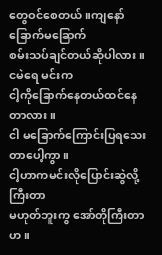တွေဝင်စေတယ်။ကျနော်ခြောက်မခြောက်
စမ်းသပ်ချင်တယ်ဆိုပါလား။ငမဲရေ မင်းက
ငါ့ကိုခြောက်နေတယ်ထင်နေတာလား။
ငါ မခြောက်ကြောင်းပြရသေးတာပေါ့ကွာ။
ငါ့ဟာကမင်းလိုပြောင်းဆွဲလို့ကြီးတာ
မဟုတ်ဘူးကွ အော်တိုကြီးတာဟ။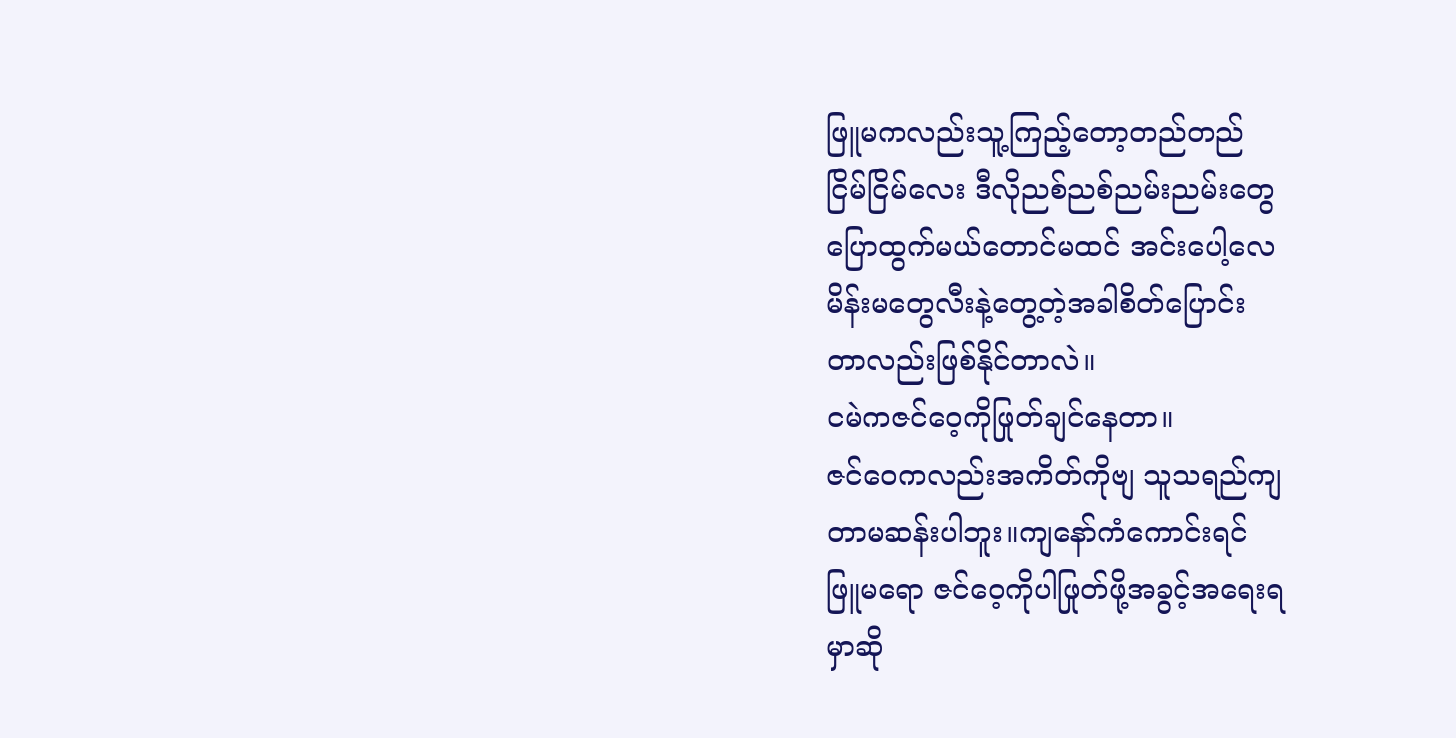ဖြူမကလည်းသူ့ကြည့်တော့တည်တည်
ငြိမ်ငြိမ်လေး ဒီလိုညစ်ညစ်ညမ်းညမ်းတွေ
ပြောထွက်မယ်တောင်မထင် အင်းပေါ့လေ
မိန်းမတွေလီးနဲ့တွေ့တဲ့အခါစိတ်ပြောင်း
တာလည်းဖြစ်နိုင်တာလဲ။
ငမဲကဇင်ဝေ့ကိုဖြုတ်ချင်နေတာ။
ဇင်ဝေကလည်းအကိတ်ကိုဗျ သူသရည်ကျ
တာမဆန်းပါဘူး။ကျနော်ကံကောင်းရင်
ဖြူမရော ဇင်ဝေ့ကိုပါဖြုတ်ဖို့အခွင့်အရေးရ
မှာဆို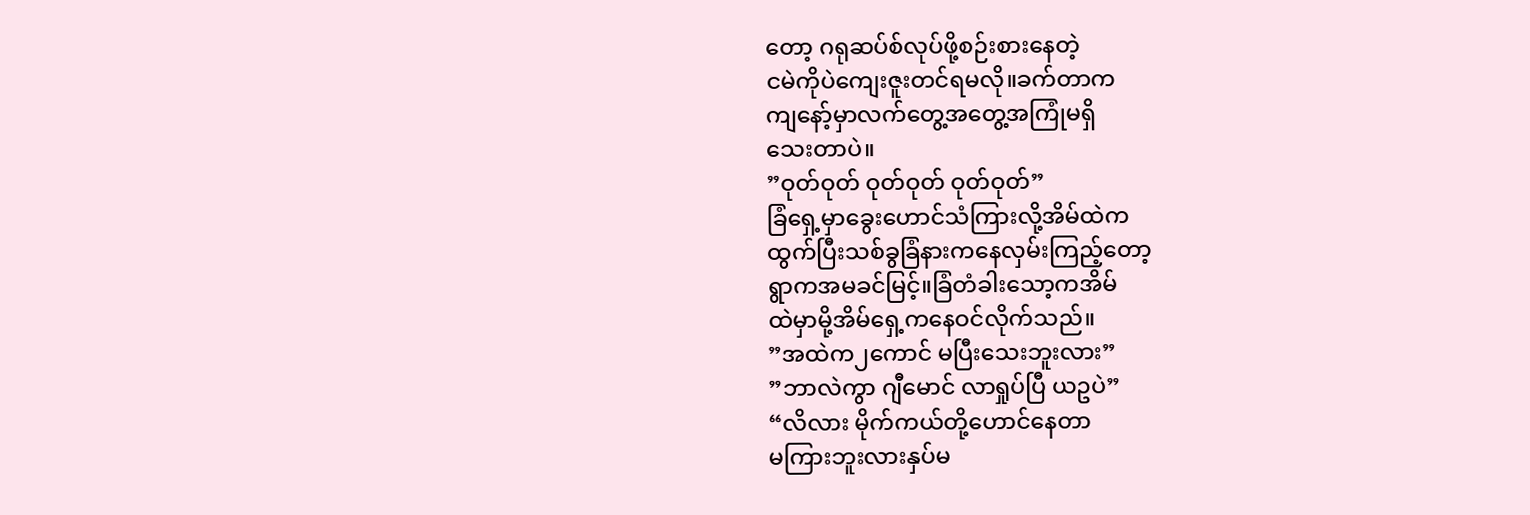တော့ ဂရုဆပ်စ်လုပ်ဖို့စဉ်းစားနေတဲ့
ငမဲကိုပဲကျေးဇူးတင်ရမလို။ခက်တာက
ကျနော့်မှာလက်တွေ့အတွေ့အကြုံမရှိ
သေးတာပဲ။
”ဝုတ်ဝုတ် ဝုတ်ဝုတ် ဝုတ်ဝုတ်”
ခြံရှေ့မှာခွေးဟောင်သံကြားလို့အိမ်ထဲက
ထွက်ပြီးသစ်ခွခြံနားကနေလှမ်းကြည့်တော့
ရွာကအမခင်မြင့်။ခြံတံခါးသော့ကအိမ်
ထဲမှာမို့အိမ်ရှေ့ကနေဝင်လိုက်သည်။
”အထဲက၂ကောင် မပြီးသေးဘူးလား”
”ဘာလဲကွာ ဂျီမောင် လာရှုပ်ပြီ ယဥပဲ”
“လိလား မိုက်ကယ်တို့ဟောင်နေတာ
မကြားဘူးလားနှပ်မ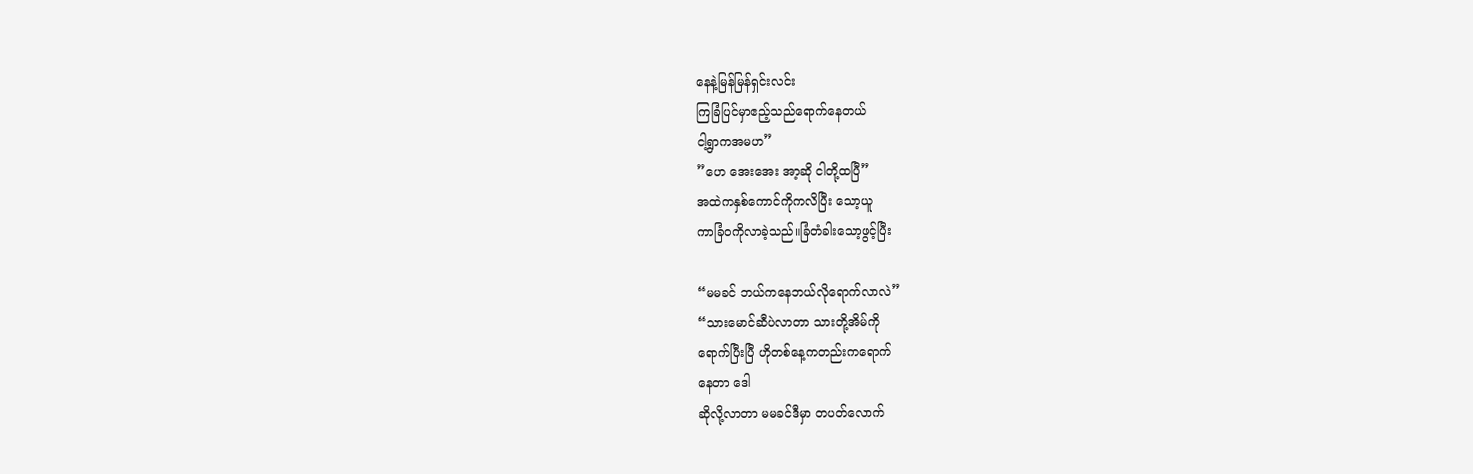နေနဲ့မြန်မြန်ရှင်းလင်း
ကြခြံပြင်မှာဧည့်သည်ရောက်နေတယ်
ငါ့ရွာကအမဟ”
”ဟေ အေးအေး အာ့ဆို ငါတို့ထပြီ”
အထဲကနှစ်ကောင်ကိုကလိပြီး သော့ယူ
ကာခြံဝကိုလာခဲ့သည်။ခြံတံခါးသော့ဖွင့်ပြီး

“မမခင် ဘယ်ကနေဘယ်လိုရောက်လာလဲ”
“သားမောင်ဆီပဲလာတာ သားတို့အိမ်ကို
ရောက်ပြီးပြီ ဟိုတစ်နေ့ကတည်းကရောက်
နေတာ ဒေါ
ဆိုလို့လာတာ မမခင်ဒီမှာ တပတ်လောက်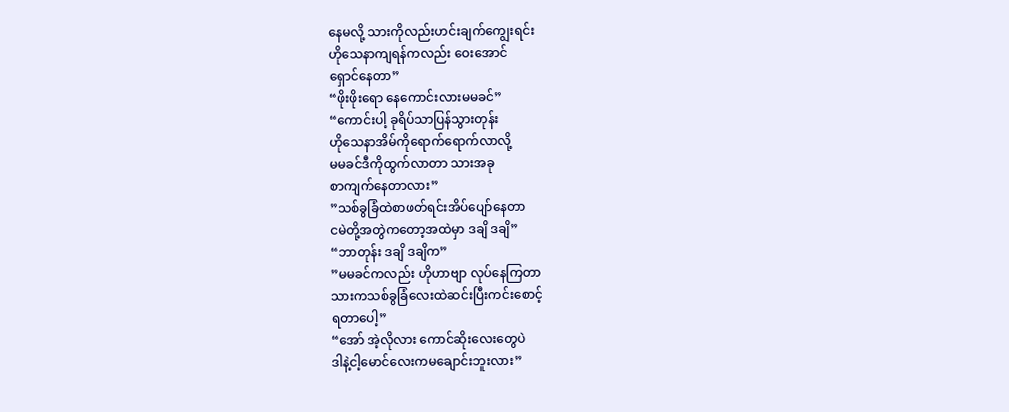နေမလို့ သားကိုလည်းဟင်းချက်ကျွေးရင်း
ဟိုသေနာကျရန်ကလည်း ဝေးအောင်
ရှောင်နေတာ”
“ဖိုးဖိုးရော နေကောင်းလားမမခင်”
“ကောင်းပါ့ ခုရိပ်သာပြန်သွားတုန်း
ဟိုသေနာအိမ်ကိုရောက်ရောက်လာလို့
မမခင်ဒီကိုထွက်လာတာ သားအခု
စာကျက်နေတာလား”
”သစ်ခွခြံထဲစာဖတ်ရင်းအိပ်ပျော်နေတာ
ငမဲတို့အတွဲကတော့အထဲမှာ ဒချိ ဒချိ”
“ဘာတုန်း ဒချိ ဒချိက”
”မမခင်ကလည်း ဟိုဟာဗျာ လုပ်နေကြတာ
သားကသစ်ခွခြံလေးထဲဆင်းပြီးကင်းစောင့်
ရတာပေါ့”
“အော် အဲ့လိုလား ကောင်ဆိုးလေးတွေပဲ
ဒါနဲ့ငါ့မောင်လေးကမချောင်းဘူးလား”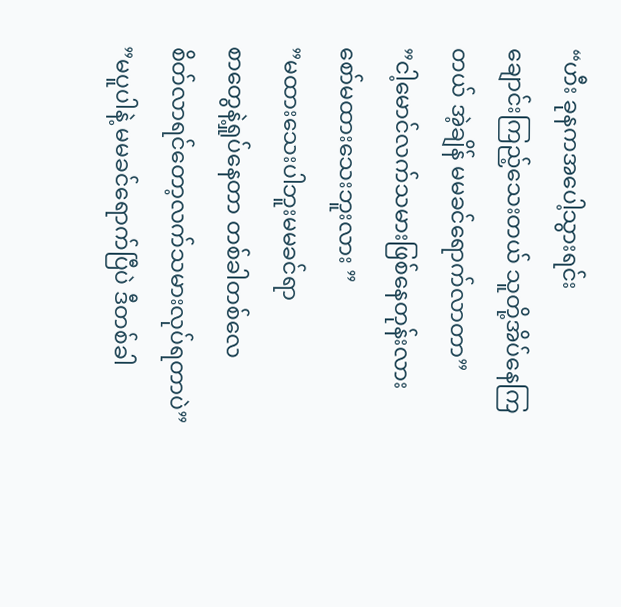“ဟီး ခုနကအပေါ့သွားရင်း
ချောင်းကြည့်သေးတယ် သူတို့အိပ်နေကြ
တယ် အဲ့ချိန် မမခင်ရောက်လာတာ”
”ငါ့မောင်လက်သမားဖြစ်နေတုန်းလား
စော်မထားသေးဘူးလား ”
”မထားသေးပါဘူးမမခင်ရာ
စာတွေနဲ့ရှုပ်နေတာ တစ်ခါတစ်လေ
စိတ်လာရင်တော့လက်သမားလုပ်ရတာပဲ”
”မပူပါနဲ့ မမခင်ရောက်ပြီပဲ ဒီတစ်ခါ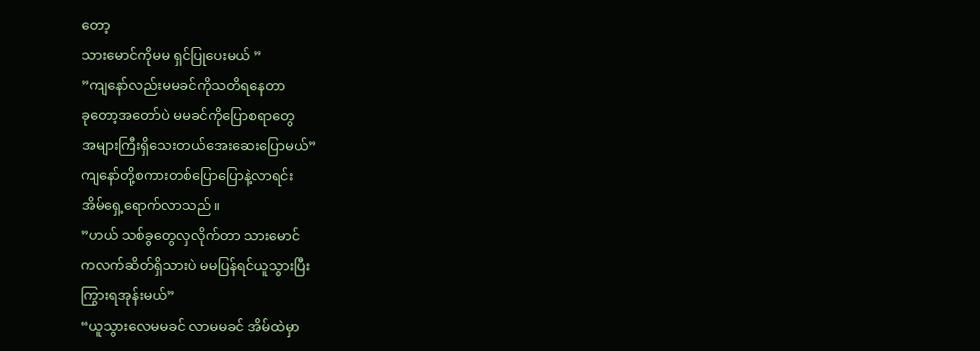တော့
သားမောင်ကိုမမ ရှင်ပြုပေးမယ် ”
”ကျနော်လည်းမမခင်ကိုသတိရနေတာ
ခုတော့အတော်ပဲ မမခင်ကိုပြောစရာတွေ
အများကြီးရှိသေးတယ်အေးဆေးပြောမယ်”
ကျနော်တို့စကားတစ်ပြောပြောနဲ့လာရင်း
အိမ်ရှေ့ရောက်လာသည်။
”ဟယ် သစ်ခွတွေလှလိုက်တာ သားမောင်
ကလက်ဆိတ်ရှိသားပဲ မမပြန်ရင်ယူသွားပြီး
ကြွားရအုန်းမယ်”
“ယူသွားလေမမခင် လာမမခင် အိမ်ထဲမှာ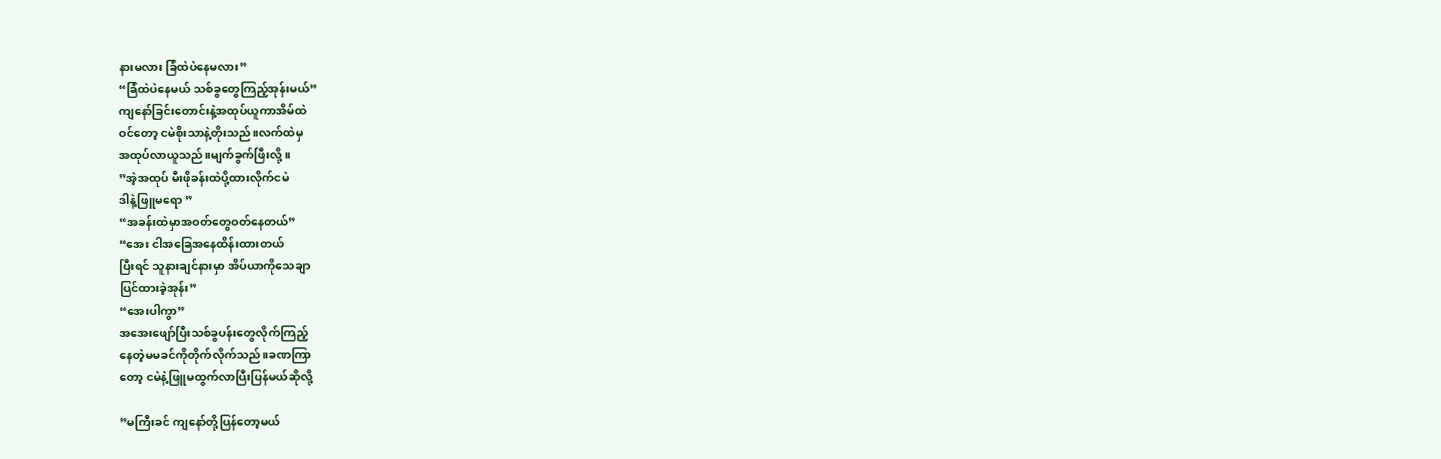နားမလား ခြံထဲပဲနေမလား”
“ခြံထဲပဲနေမယ် သစ်ခွတွေကြည့်အုန်းမယ်”
ကျနော်ခြင်းတောင်းနဲ့အထုပ်ယူကာအိမ်ထဲ
ဝင်တော့ ငမဲစိုးသာနဲ့တိုးသည်။လက်ထဲမှ
အထုပ်လာယူသည်။မျက်ခွက်ဖြီးလို့။
”အဲ့အထုပ် မီးဖိုခန်းထဲပို့ထားလိုက်ငမဲ
ဒါနဲ့ဖြူမရော ”
“အခန်းထဲမှာအဝတ်တွေဝတ်နေတယ်”
“အေး ငါအခြေအနေထိန်းထားတယ်
ပြီးရင် သူနားချင်နားမှာ အိပ်ယာကိုသေချာ
ပြင်ထားခဲ့အုန်း”
“အေးပါကွာ”
အအေးဖျော်ပြီးသစ်ခွပန်းတွေလိုက်ကြည့်
နေတဲ့မမခင်ကိုတိုက်လိုက်သည်။ခဏကြာ
တော့ ငမဲနဲ့ဖြူမထွက်လာပြီးပြန်မယ်ဆိုလို့

”မကြီးခင် ကျနော်တို့ပြန်တော့မယ်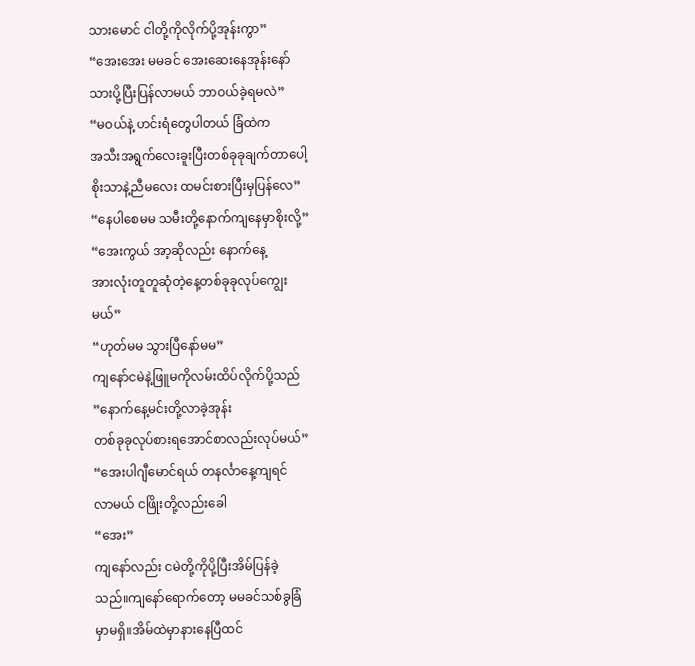သားမောင် ငါတို့ကိုလိုက်ပို့အုန်းကွာ”
“အေးအေး မမခင် အေးဆေးနေအုန်းနော်
သားပို့ပြီးပြန်လာမယ် ဘာဝယ်ခဲ့ရမလဲ”
“မဝယ်နဲ့ ဟင်းရံတွေပါတယ် ခြံထဲက
အသီးအရွက်လေးခူးပြီးတစ်ခုခုချက်တာပေါ့
စိုးသာနဲ့ညီမလေး ထမင်းစားပြီးမှပြန်လေ”
“နေပါစေမမ သမီးတို့နောက်ကျနေမှာစိုးလို့”
“အေးကွယ် အာ့ဆိုလည်း နောက်နေ့
အားလုံးတူတူဆုံတဲ့နေ့တစ်ခုခုလုပ်ကျွေး
မယ်”
“ဟုတ်မမ သွားပြီနော်မမ”
ကျနော်ငမဲနဲ့ဖြူမကိုလမ်းထိပ်လိုက်ပို့သည်
”နောက်နေ့မင်းတို့လာခဲ့အုန်း
တစ်ခုခုလုပ်စားရအောင်စာလည်းလုပ်မယ်”
“အေးပါဂျီမောင်ရယ် တနင်္လာနေ့ကျရင်
လာမယ် ငဖြိုးတို့လည်းခေါ
“အေး”
ကျနော်လည်း ငမဲတို့ကိုပို့ပြီးအိမ်ပြန်ခဲ့
သည်။ကျနော်ရောက်တော့ မမခင်သစ်ခွခြံ
မှာမရှိ။အိမ်ထဲမှာနားနေပြီထင်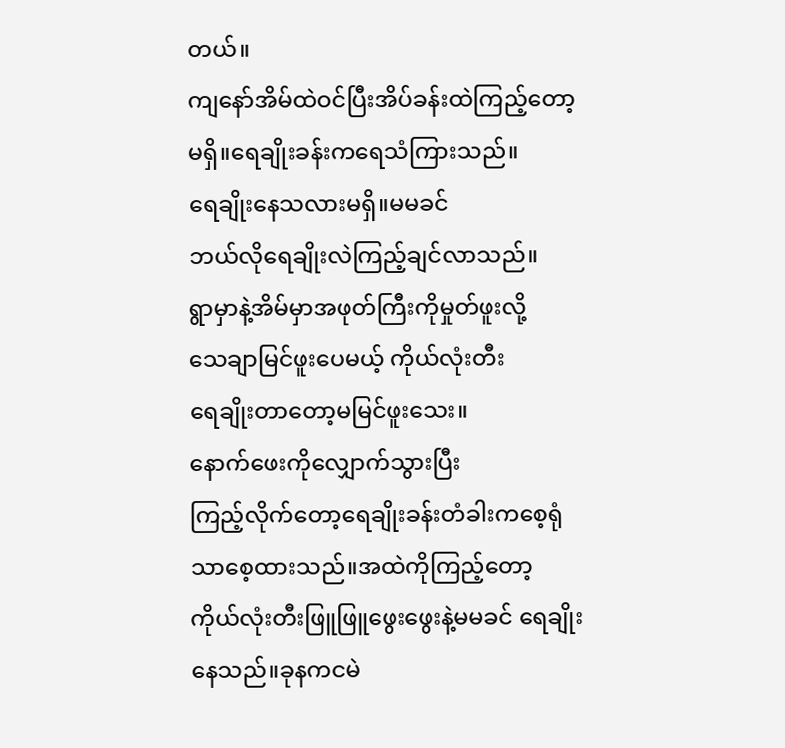တယ်။
ကျနော်အိမ်ထဲဝင်ပြီးအိပ်ခန်းထဲကြည့်တော့
မရှိ။ရေချိုးခန်းကရေသံကြားသည်။
ရေချိုးနေသလားမရှိ။မမခင်
ဘယ်လိုရေချိုးလဲကြည့်ချင်လာသည်။
ရွာမှာနဲ့အိမ်မှာအဖုတ်ကြီးကိုမှုတ်ဖူးလို့
သေချာမြင်ဖူးပေမယ့် ကိုယ်လုံးတီး
ရေချိုးတာတော့မမြင်ဖူးသေး။
နောက်ဖေးကိုလျှောက်သွားပြီး
ကြည့်လိုက်တော့ရေချိုးခန်းတံခါးကစေ့ရုံ
သာစေ့ထားသည်။အထဲကိုကြည့်တော့
ကိုယ်လုံးတီးဖြူဖြူဖွေးဖွေးနဲ့မမခင် ရေချိုး
နေသည်။ခုနကငမဲ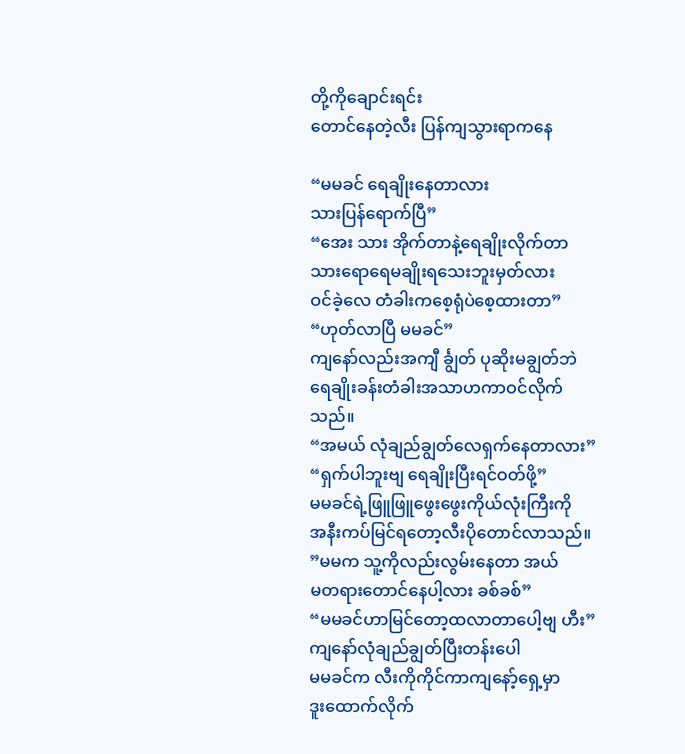တို့ကိုချောင်းရင်း
တောင်နေတဲ့လီး ပြန်ကျသွားရာကနေ

“မမခင် ရေချိုးနေတာလား
သားပြန်ရောက်ပြီ”
“အေး သား အိုက်တာနဲ့ရေချိုးလိုက်တာ
သားရောရေမချိုးရသေးဘူးမှတ်လား
ဝင်ခဲ့လေ တံခါးကစေ့ရုံပဲစေ့ထားတာ”
“ဟုတ်လာပြီ မမခင်”
ကျနော်လည်းအကျီ င်္ချွတ် ပုဆိုးမချွတ်ဘဲ
ရေချိုးခန်းတံခါးအသာဟကာဝင်လိုက်
သည်။
“အမယ် လုံချည်ချွတ်လေရှက်နေတာလား”
“ရှက်ပါဘူးဗျ ရေချိုးပြီးရင်ဝတ်ဖို့”
မမခင်ရဲ့ဖြူဖြူဖွေးဖွေးကိုယ်လုံးကြီးကို
အနီးကပ်မြင်ရတော့လီးပိုတောင်လာသည်။
”မမက သူ့ကိုလည်းလွမ်းနေတာ အယ်
မတရားတောင်နေပါ့လား ခစ်ခစ်”
“မမခင်ဟာမြင်တော့ထလာတာပေါ့ဗျ ဟီး”
ကျနော်လုံချည်ချွတ်ပြီးတန်းပေါ
မမခင်က လီးကိုကိုင်ကာကျနော့်ရှေ့မှာ
ဒူးထောက်လိုက်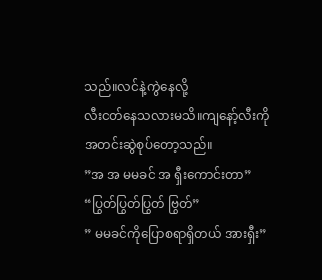သည်။လင်နဲ့ကွဲနေလို့
လီးငတ်နေသလားမသိ။ကျနော့်လီးကို
အတင်းဆွဲစုပ်တော့သည်။
”အ အ မမခင် အ ရှီးကောင်းတာ”
“ပြွတ်ပြွတ်ပြွတ် ဗြွတ်”
” မမခင်ကိုပြောစရာရှိတယ် အားရှီး”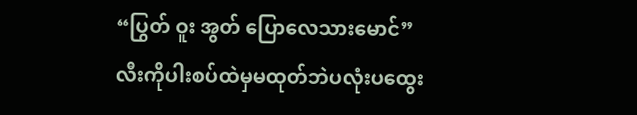“ပြွတ် ဝူး အွတ် ပြောလေသားမောင်”
လီးကိုပါးစပ်ထဲမှမထုတ်ဘဲပလုံးပထွေး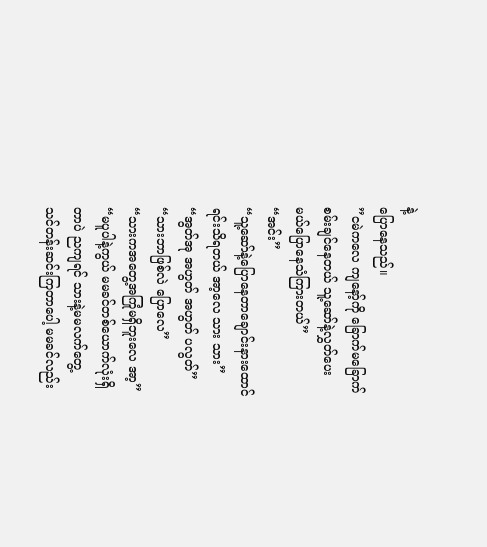နဲ့
ပြောနေသည်။
”ငမဲကလေ ကျနော့်ကို ခြောက်မခြောက်
စမ်းချင်နေတယ် သူ့ဆော်နဲ့လွှတ်ပေး
မယ်ပြောနေသံကြားတယ်”
“အင်း”
“သူ့ဆော်နဲ့ပြောနေတာချောင်းနားထောင်
ရင်းသိရတယ် အာ့လေ သား သား”
“အွတ်အု အဟွတ် အဟွတ် ပလွတ်”
“သားဘာဖြစ်လဲ ပြောလေ”
“သားကအတွေ့အကြုံမရှိဘူးလေ အာ့”
“မပူပါနဲ့ကွယ် မမခင်တစ်ယောက်လုံးရှိ
တာပဲ ညကျရင် သားနဲ့မမလက်တွေ့
သင်တန်းဆင်းကြတာပေါ့ မမခင်လည်း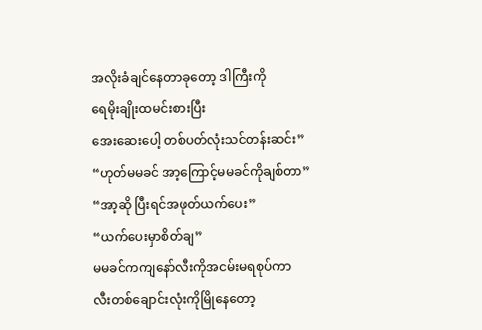အလိုးခံချင်နေတာခုတော့ ဒါကြီးကို
ရေမိုးချိုးထမင်းစားပြီး
အေးဆေးပေါ့ တစ်ပတ်လုံးသင်တန်းဆင်း”
“ဟုတ်မမခင် အာ့ကြောင့်မမခင်ကိုချစ်တာ”
“အာ့ဆို ပြီးရင်အဖုတ်ယက်ပေး”
“ယက်ပေးမှာစိတ်ချ”
မမခင်ကကျနော်လီးကိုအငမ်းမရစုပ်ကာ
လီးတစ်ချောင်းလုံးကိုမြိုနေတော့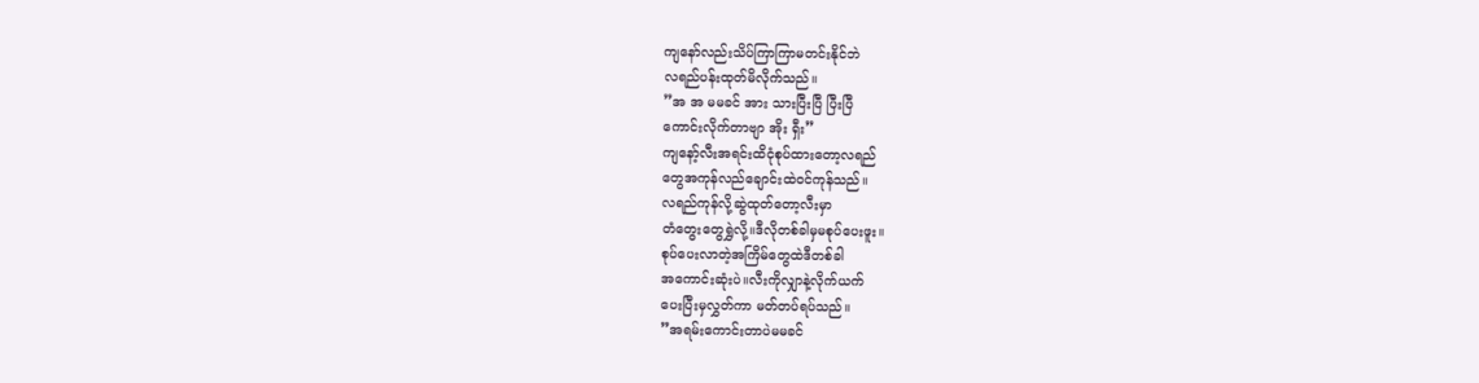ကျနော်လည်းသိပ်ကြာကြာမတင်းနိုင်ဘဲ
လရည်ပန်းထုတ်မိလိုက်သည်။
”အ အ မမခင် အား သားပြီးပြီ ပြီးပြီ
ကောင်းလိုက်တာဗျာ အိုး ရှီး”
ကျနော့်လီးအရင်းထိငုံစုပ်ထားတော့လရည်
တွေအကုန်လည်ချောင်းထဲဝင်ကုန်သည်။
လရည်ကုန်လို့ဆွဲထုတ်တော့လီးမှာ
တံတွေးတွေရွှဲလို့။ဒီလိုတစ်ခါမှမစုပ်ပေးဖူး။
စုပ်ပေးလာတဲ့အကြိမ်တွေထဲဒီတစ်ခါ
အကောင်းဆုံးပဲ။လီးကိုလျှာနဲ့လိုက်ယက်
ပေးပြီးမှလွှတ်ကာ မတ်တပ်ရပ်သည်။
”အရမ်းကောင်းတာပဲမမခင်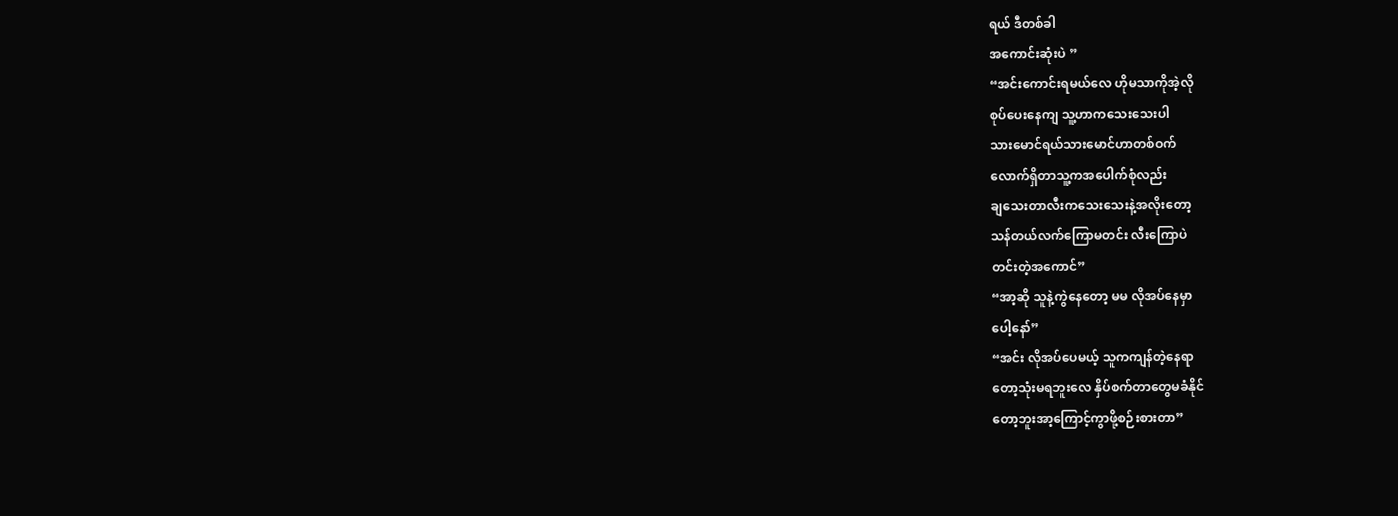ရယ် ဒီတစ်ခါ
အကောင်းဆုံးပဲ ”
“အင်းကောင်းရမယ်လေ ဟိုမသာကိုအဲ့လို
စုပ်ပေးနေကျ သူ့ဟာကသေးသေးပါ
သားမောင်ရယ်သားမောင်ဟာတစ်ဝက်
လောက်ရှိတာသူ့ကအပေါက်စုံလည်း
ချသေးတာလီးကသေးသေးနဲ့အလိုးတော့
သန်တယ်လက်ကြောမတင်း လီးကြောပဲ
တင်းတဲ့အကောင်”
“အာ့ဆို သူနဲ့ကွဲနေတော့ မမ လိုအပ်နေမှာ
ပေါ့နော်”
“အင်း လိုအပ်ပေမယ့် သူကကျန်တဲ့နေရာ
တော့သုံးမရဘူးလေ နှိပ်စက်တာတွေမခံနိုင်
တော့ဘူးအာ့ကြောင့်ကွာဖို့စဉ်းစားတာ”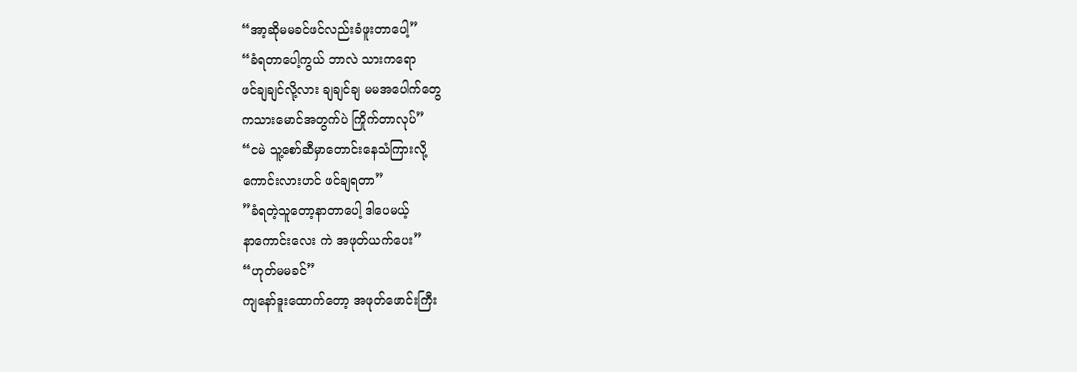“အာ့ဆိုမမခင်ဖင်လည်းခံဖူးတာပေါ့”
“ခံရတာပေါ့ကွယ် ဘာလဲ သားကရော
ဖင်ချချင်လို့လား ချချင်ချ မမအပေါက်တွေ
ကသားမောင်အတွက်ပဲ ကြိုက်တာလုပ်”
“ငမဲ သူ့စော်ဆီမှာတောင်းနေသံကြားလို့
ကောင်းလားဟင် ဖင်ချရတာ”
”ခံရတဲ့သူတော့နာတာပေါ့ ဒါပေမယ့်
နာကောင်းလေး ကဲ အဖုတ်ယက်ပေး”
“ဟုတ်မမခင်”
ကျနော်ဒူးထောက်တော့ အဖုတ်ဖောင်းကြီး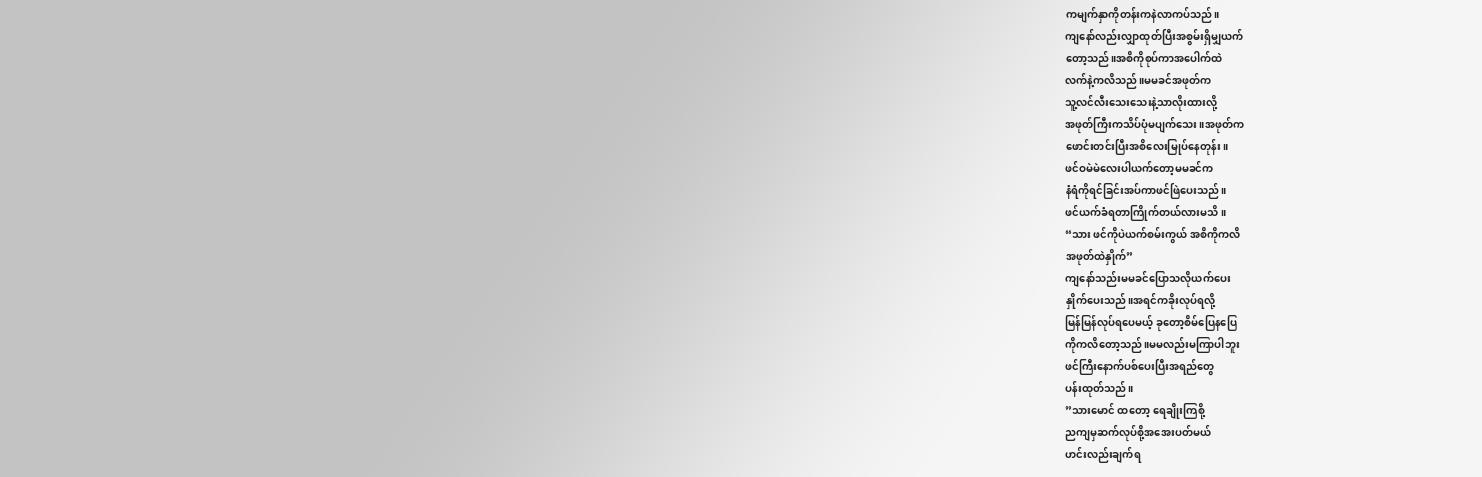ကမျက်နှာကိုတန်းကနဲလာကပ်သည်။
ကျနော်လည်းလျှာထုတ်ပြီးအစွမ်းရှိမျှယက်
တော့သည်။အစိကိုစုပ်ကာအပေါက်ထဲ
လက်နဲ့ကလိသည်။မမခင်အဖုတ်က
သူ့လင်လီးသေးသေးနဲ့သာလိုးထားလို့
အဖုတ်ကြီးကသိပ်ပုံမပျက်သေး။အဖုတ်က
ဖောင်းတင်းပြီးအစိလေးမြုပ်နေတုန်း။
ဖင်ဝမဲမဲလေးပါယက်တော့မမခင်က
နံရံကိုရင်ခြင်းအပ်ကာဖင်ဖြဲပေးသည်။
ဖင်ယက်ခံရတာကြိုက်တယ်လားမသိ။
“သား ဖင်ကိုပဲယက်စမ်းကွယ် အစိကိုကလိ
အဖုတ်ထဲနှိုက်”
ကျနော်သည်းမမခင်ပြောသလိုယက်ပေး
နှိုက်ပေးသည်။အရင်ကခိုးလုပ်ရလို့
မြန်မြန်လုပ်ရပေမယ့် ခုတော့စိမ်ပြေနပြေ
ကိုကလိတော့သည်။မမလည်းမကြာပါဘူး
ဖင်ကြီးနောက်ပစ်ပေးပြီးအရည်တွေ
ပန်းထုတ်သည်။
”သားမောင် ထတော့ ရေချိုးကြစို့
ညကျမှဆက်လုပ်စို့အအေးပတ်မယ်
ဟင်းလည်းချက်ရ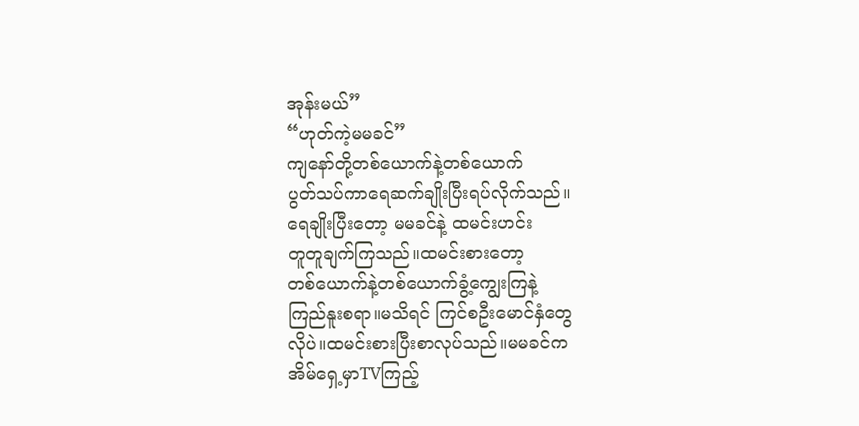အုန်းမယ်”
“ဟုတ်ကဲ့မမခင်”
ကျနော်တို့တစ်ယောက်နဲ့တစ်ယောက်
ပွတ်သပ်ကာရေဆက်ချိုးပြီးရပ်လိုက်သည်။
ရေချိုးပြီးတော့ မမခင်နဲ့ ထမင်းဟင်း
တူတူချက်ကြသည်။ထမင်းစားတော့
တစ်ယောက်နဲ့တစ်ယောက်ခွံ့ကျွေးကြနဲ့
ကြည်နူးစရာ။မသိရင် ကြင်စဦးမောင်နှံတွေ
လိုပဲ။ထမင်းစားပြီးစာလုပ်သည်။မမခင်က
အိမ်ရှေ့မှာTVကြည့်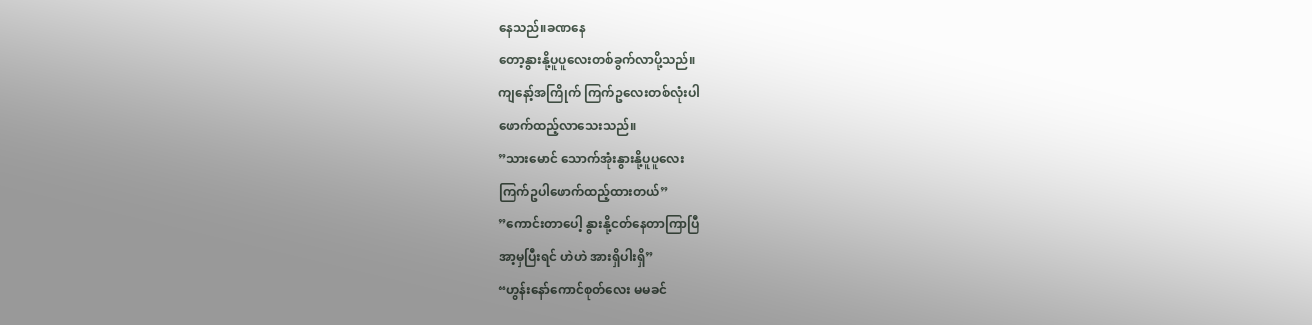နေသည်။ခဏနေ
တော့နွားနို့ပူပူလေးတစ်ခွက်လာပို့သည်။
ကျနော့်အကြိုက် ကြက်ဥလေးတစ်လုံးပါ
ဖောက်ထည့်လာသေးသည်။
”သားမောင် သောက်အုံးနွားနို့ပူပူလေး
ကြက်ဥပါဖောက်ထည့်ထားတယ်”
”ကောင်းတာပေါ့ နွားနို့ငတ်နေတာကြာပြီ
အာ့မှပြီးရင် ဟဲဟဲ အားရှိပါးရှိ”
“ဟွန်းနော်ကောင်စုတ်လေး မမခင်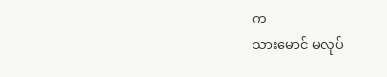က
သားမောင် မလုပ်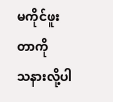မကိုင်ဖူးတာကို
သနားလို့ပါ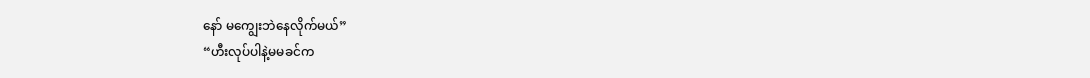နော် မကျွေးဘဲနေလိုက်မယ်”
“ဟီးလုပ်ပါနဲ့မမခင်က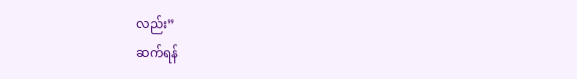လည်း”
ဆက်ရန်